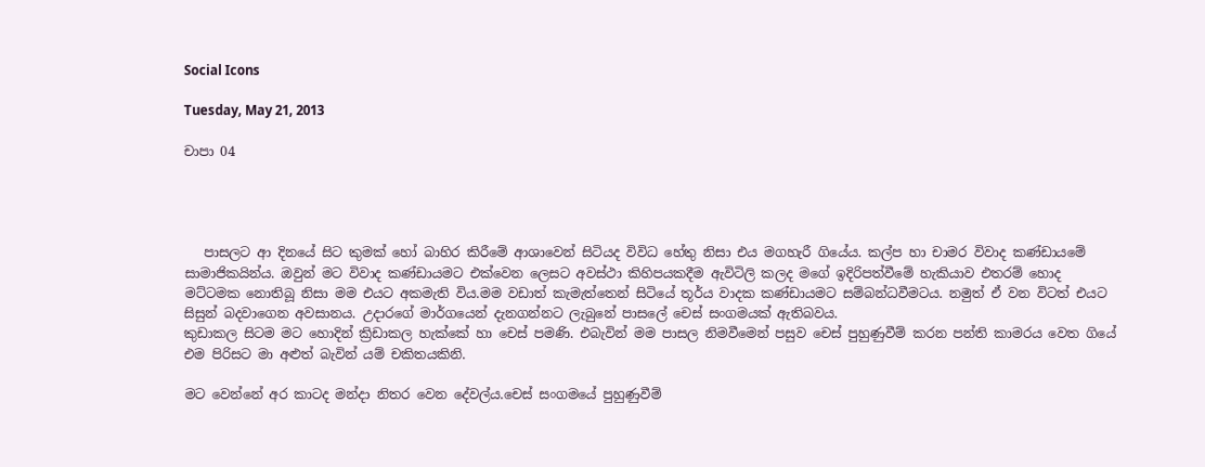Social Icons

Tuesday, May 21, 2013

චාපා 04




   පාසලට ආ දිනයේ සිට කුමක් හෝ බාහිර කිරීමේ ආශාවෙන් සිටියද විවිධ හේතු නිසා එය මගහැරී ගියේය. කල්ප හා චාමර විවාද කණ්ඩායමේ සාමාජිකයින්ය. ඔවුන් මට විවාද කණ්ඩායමට එක්වෙන ලෙසට අවස්ථා කිහිපයකදීම ඇවිටිලි කලද මගේ ඉදිරිපත්වීමේ හැකියාව එතරම් හොද මට්ටමක නොතිබූ නිසා මම එයට අකමැති විය.මම වඩාත් කැමැත්තෙන් සිටියේ තූර්ය වාදක කණ්ඩායමට සම්බන්ධවීමටය. නමුත් ඒ වන විටත් එයට සිසුන් බදවාගෙන අවසානය. උදාරගේ මාර්ගයෙන් දැනගන්නට ලැබුනේ පාසලේ චෙස් සංගමයක් ඇතිබවය.
කුඩාකල සිටම මට හොදින් ක්‍රිඩාකල හැක්කේ හා චෙස් පමණි. එබැවින් මම පාසල නිමවීමෙන් පසුව චෙස් පුහුණුවීම් කරන පන්ති කාමරය වෙත ගියේ එම පිරිසට මා අළුත් බැවින් යම් චකිතයකිනි.

මට වෙන්නේ අර කාටද මන්දා නිතර වෙන දේවල්ය.චෙස් සංගමයේ පුහුණුවීම්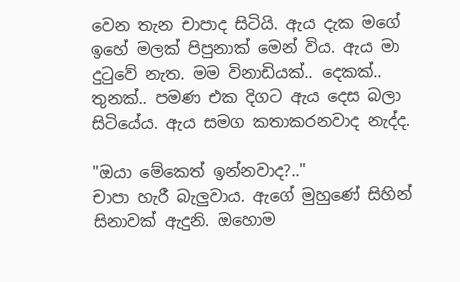වෙන තැන චාපාද සිටියි. ඇය දැක මගේ ඉහේ මලක් පිපුනාක් මෙන් විය. ඇය මා දුටුවේ නැත. මම විනාඩියක්.. දෙකක්.. තුනක්.. පමණ එක දිගට ඇය දෙස බලා සිටියේය. ඇය සමග කතාකරනවාද නැද්ද.

"ඔයා මේකෙත් ඉන්නවාද?.."
චාපා හැරී බැලුවාය. ඇගේ මුහුණේ සිහින් සිනාවක් ඇදුනි. ඔහොම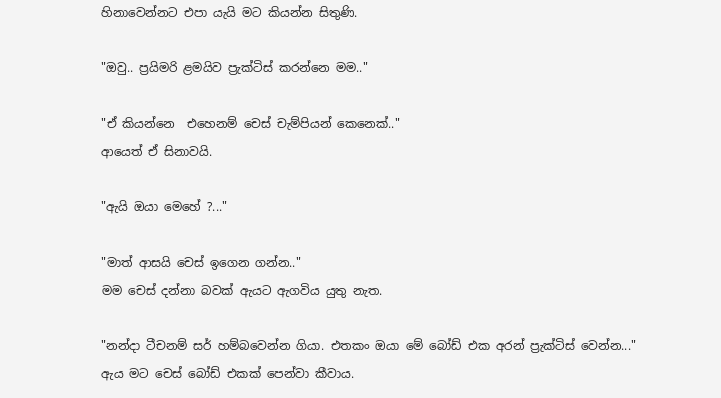හිනාවෙන්නට එපා යැයි මට කියන්න සිතුණි.

"ඔවු.. ප්‍රයිමරි ළමයිව ප්‍රැක්ටිස් කරන්නෙ මම.."

"ඒ කියන්නෙ  එහෙනම් චෙස් චැම්පියන් කෙනෙක්.."
ආයෙත් ඒ සිනාවයි.

"ඇයි ඔයා මෙහේ ?..."

"මාත් ආසයි චෙස් ඉගෙන ගන්න.."
මම චෙස් දන්නා බවක් ඇයට ඇගවිය යුතු නැත.

"නන්දා ටීචනම් සර් හම්බවෙන්න ගියා. එතකං ඔයා මේ බෝඩ් එක අරන් ප්‍රැක්ටිස් වෙන්න..."
ඇය මට චෙස් බෝඩ් එකක් පෙන්වා කීවාය.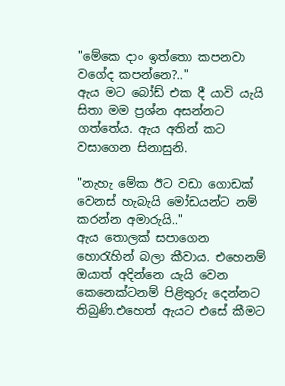"මේකෙ දාං ඉත්තො කපනවා වගේද කපන්නෙ?.."
ඇය මට බෝඩ් එක දී යාවි යැයි සිතා මම ප්‍රශ්න අසන්නට ගත්තේය. ඇය අතින් කට වසාගෙන සිනාසුනි.

"නැහැ මේක ඊට වඩා ගොඩක් වෙනස් හැබැයි මෝඩයන්ට නම් කරන්න අමාරුයි.."
ඇය තොලක් සපාගෙන හොරැහින් බලා කීවාය. එහෙනම් ඔයාත් අදින්නෙ යැයි වෙන කෙනෙක්ටනම් පිළිතුරු දෙන්නට තිබුණි.එහෙත් ඇයට එසේ කීමට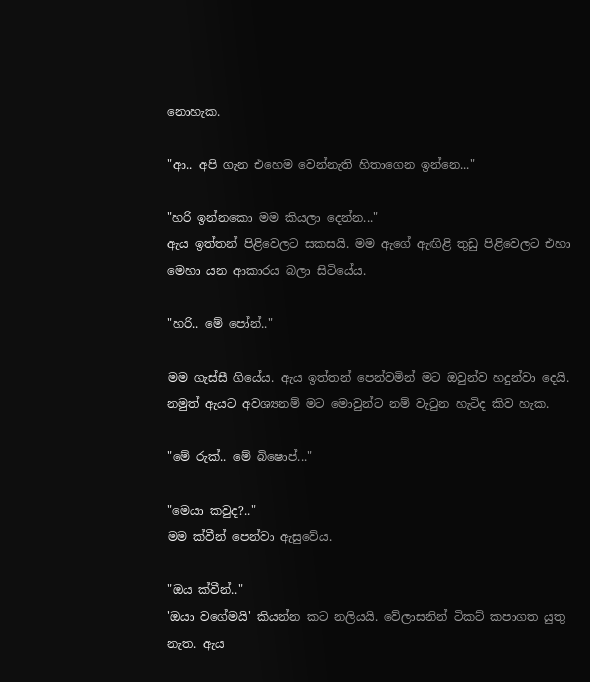නොහැක.

"ආ.. අපි ගැන එහෙම වෙන්නැති හිතාගෙන ඉන්නෙ..."

"හරි ඉන්නකො මම කියලා දෙන්න..."
ඇය ඉත්තන් පිළිවෙලට සකසයි. මම ඇගේ ඇඟිළි තුඩු පිළිවෙලට එහා මෙහා යන ආකාරය බලා සිටියේය.

"හරි.. මේ පෝන්.."

මම ගැස්සී ගියේය. ඇය ඉත්තන් පෙන්වමින් මට ඔවුන්ව හදුන්වා දෙයි. නමුත් ඇයට අවශ්‍යනම් මට මොවුන්ට නම් වැටුන හැටිද කිව හැක.

"මේ රුක්.. මේ බිෂොප්..."

"මෙයා කවුද?.."
මම ක්වීන් පෙන්වා ඇසුවේය.

"ඔය ක්වීන්.."
'ඔයා වගේමයි' කියන්න කට නලියයි. වේලාසනින් ටිකට් කපාගත යුතු නැත. ඇය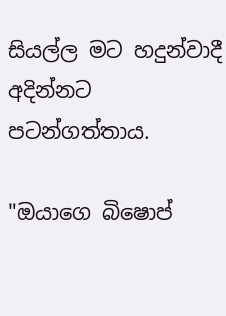සියල්ල මට හදුන්වාදී අදින්නට පටන්ගත්තාය.

"ඔයාගෙ බිෂොප්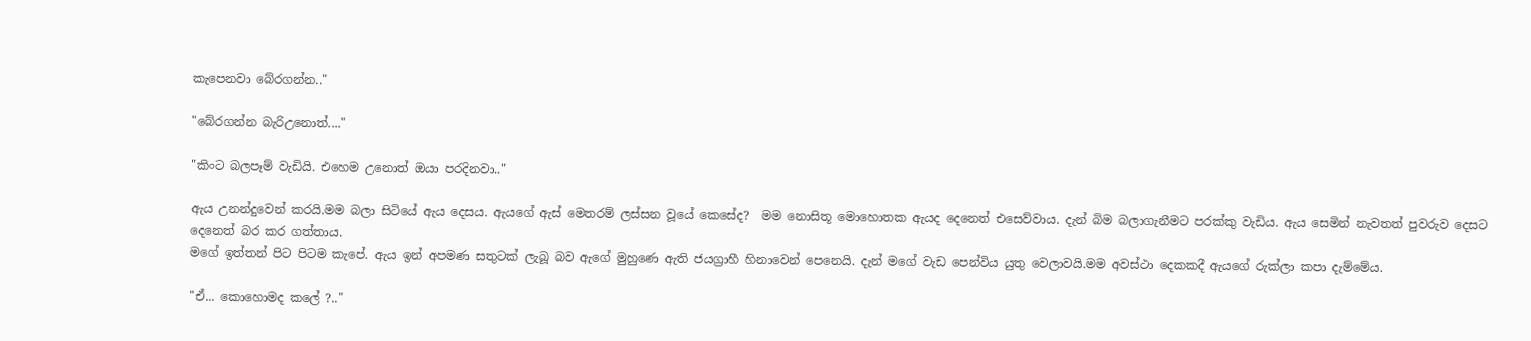කැපෙනවා බේරගන්න.."

"බේරගන්න බැරිඋනොත්...."

"කිංට බලපෑම් වැඩියි. එහෙම උනොත් ඔයා පරදිනවා.."

ඇය උනන්දුවෙන් කරයි.මම බලා සිටියේ ඇය දෙසය. ඇයගේ ඇස් මෙතරම් ලස්සන වූයේ කෙසේද?  මම නොසිතූ මොහොතක ඇයද දෙනෙත් එසෙව්වාය. දැන් බිම බලාගැනීමට පරක්කු වැඩිය. ඇය සෙමින් නැවතත් පුවරුව දෙසට දෙනෙත් බර කර ගත්තාය.
මගේ ඉත්තන් පිට පිටම කැපේ. ඇය ඉන් අපමණ සතුටක් ලැබූ බව ඇගේ මුහුණෙ ඇති ජයග්‍රාහී හිනාවෙන් පෙනෙයි. දැන් මගේ වැඩ පෙන්විය යුතු වෙලාවයි.මම අවස්ථා දෙකකදී ඇයගේ රුක්ලා කපා දැම්මේය.

"ඒ... කොහොමද කලේ ?.."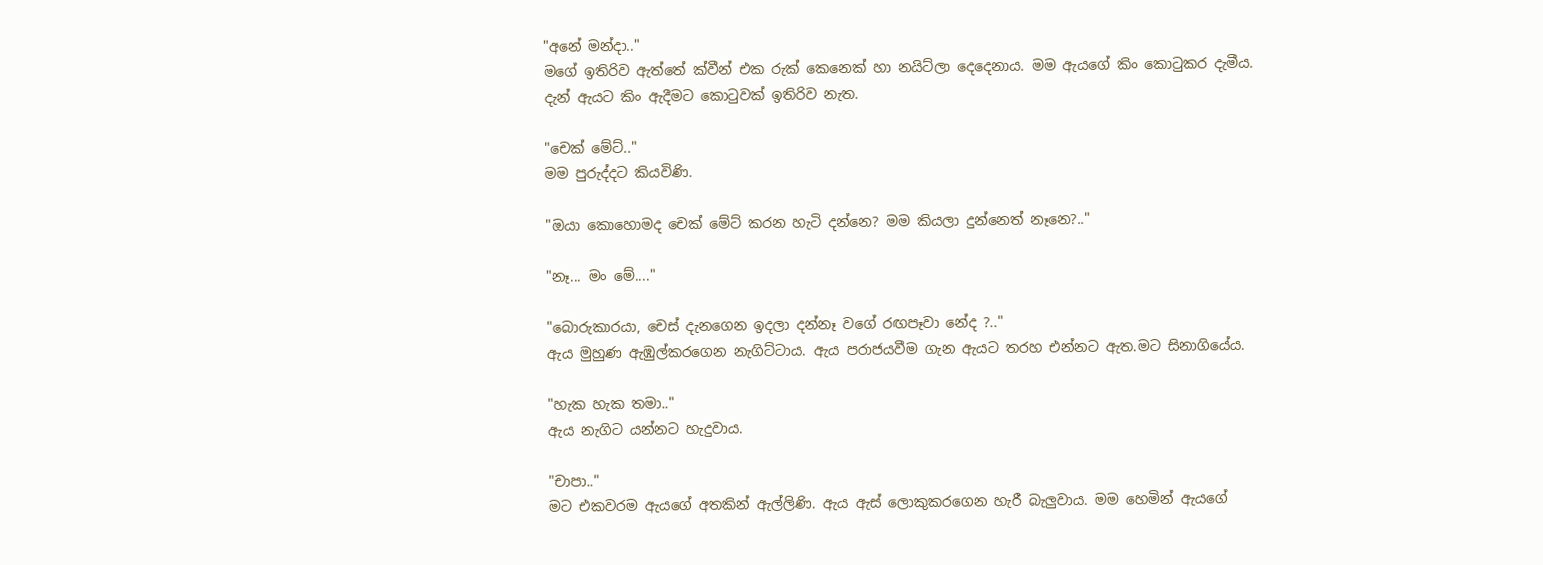"අනේ මන්දා.."
මගේ ඉතිරිව ඇත්තේ ක්වීන් එක රුක් කෙනෙක් හා නයිට්ලා දෙදෙනාය. මම ඇයගේ කිං කොටුකර දැමීය. දැන් ඇයට කිං ඇදීමට කොටුවක් ඉතිරිව නැත.

"චෙක් මේට්.."
මම පුරුද්දට කියවිණි.

"ඔයා කොහොමද චෙක් මේට් කරන හැටි දන්නෙ? මම කියලා දුන්නෙත් නෑනෙ?.."

"නෑ... මං මේ...."

"බොරුකාරයා, චෙස් දැනගෙන ඉදලා දන්නෑ වගේ රඟපෑවා නේද ?.."
ඇය මුහුණ ඇඹුල්කරගෙන නැගිට්ටාය. ඇය පරාජයවීම ගැන ඇයට තරහ එන්නට ඇත.මට සිනාගියේය.

"හැක හැක තමා.."
ඇය නැගිට යන්නට හැදුවාය.

"චාපා.."
මට එකවරම ඇයගේ අතකින් ඇල්ලිණි. ඇය ඇස් ලොකුකරගෙන හැරී බැලුවාය. මම හෙමින් ඇයගේ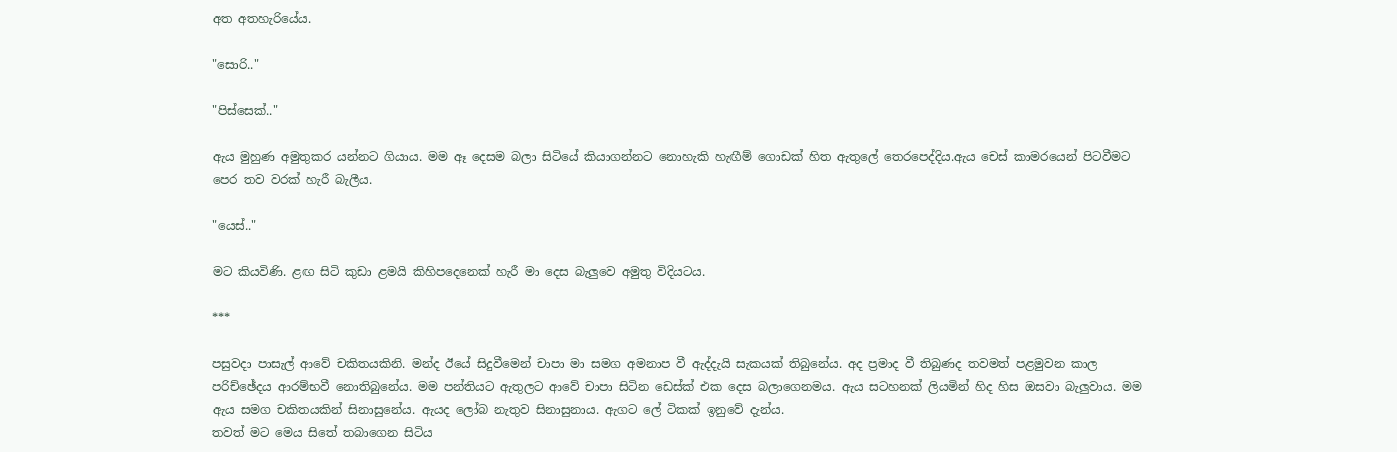අත අතහැරියේය.

"සොරි.."

"පිස්සෙක්.."

ඇය මුහුණ අමුතුකර යන්නට ගියාය. මම ඈ දෙසම බලා සිටියේ කියාගන්නට නොහැකි හැඟීම් ගොඩක් හිත ඇතුලේ තෙරපෙද්දිය.ඇය චෙස් කාමරයෙන් පිටවීමට පෙර තව වරක් හැරී බැලීය.

"යෙස්.."

මට කියවිණි. ළඟ සිටි කුඩා ළමයි කිහිපදෙනෙක් හැරී මා දෙස බැලුවෙ අමුතු විදියටය.

***

පසුවදා පාසැල් ආවේ චකිතයකිනි. මන්ද ඊයේ සිදුවීමෙන් චාපා මා සමග අමනාප වී ඇද්දැයි සැකයක් තිබුනේය. අද ප්‍රමාද වී තිබුණද තවමත් පළමුවන කාල පරිච්ඡේදය ආරම්භවී නොතිබුනේය. මම පන්තියට ඇතුලට ආවේ චාපා සිටින ඩෙස්ක් එක දෙස බලාගෙනමය. ඇය සටහනක් ලියමින් හිද හිස ඔසවා බැලුවාය. මම ඇය සමග චකිතයකින් සිනාසුනේය. ඇයද ලෝබ නැතුව සිනාසුනාය. ඇගට ලේ ටිකක් ඉනුවේ දැන්ය.
තවත් මට මෙය සිතේ තබාගෙන සිටිය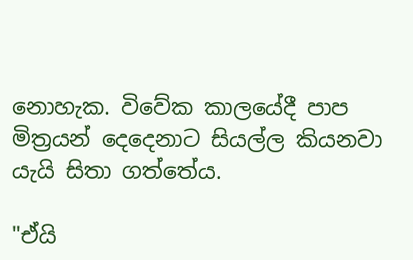නොහැක. විවේක කාලයේදී පාප මිත්‍රයන් දෙදෙනාට සියල්ල කියනවා යැයි සිතා ගත්තේය.

"ඒයි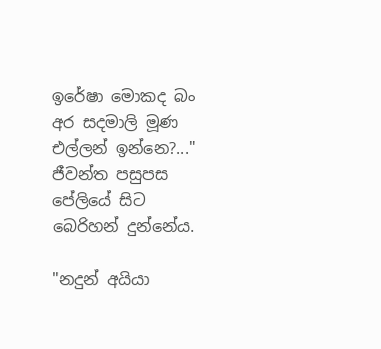ඉරේෂා මොකද බං අර සදමාලි මූණ එල්ලන් ඉන්නෙ?..."
ජීවන්ත පසුපස පේලියේ සිට බෙරිහන් දුන්නේය.

"නදුන් අයියා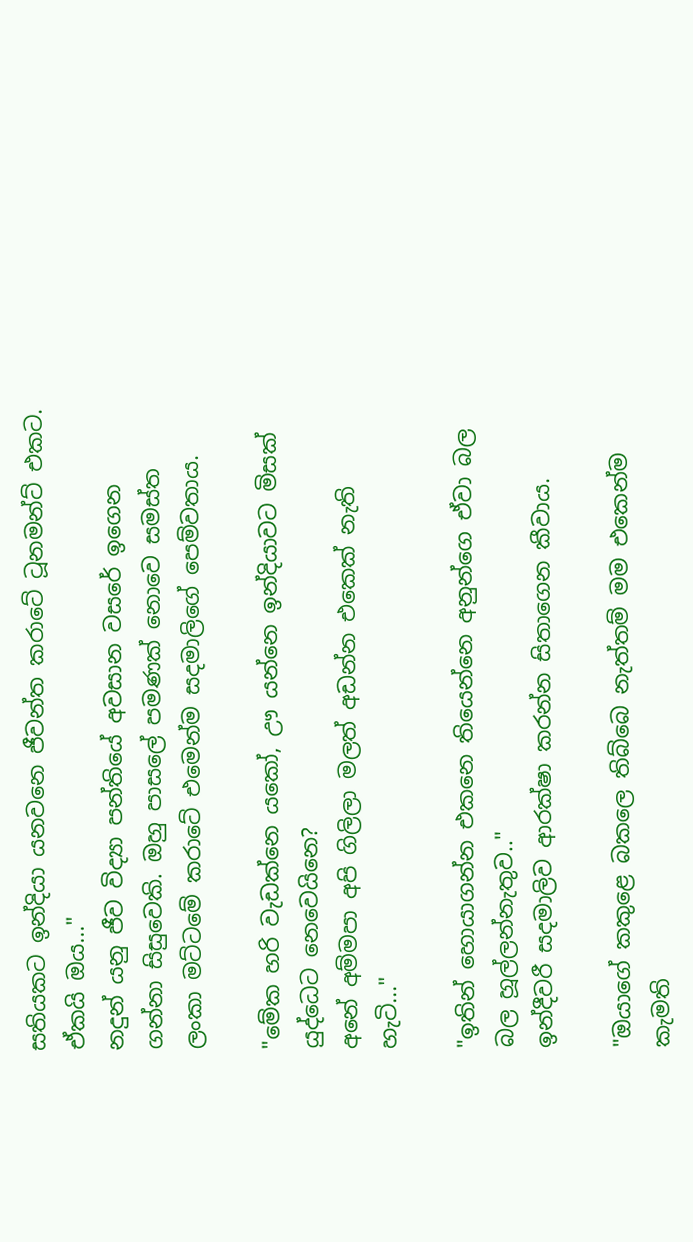සතියකට ඉන්දියා යනවනෙ ජීවන්ත කරාටේ ටූනමන්ට් එකට. ඒකයි ඔය..."
නදුන් යනු ජීව විද්‍යා පන්තියේ අවසාන වසරේ ඉගෙන ගන්නා සිසුවෙකි. ඔහු පාසලේ පමණක් නොවෙ සමස්ත ලංකා මට්ටමේ කරාටේ එමෙන්ම සදමාලිගේ පෙම්වතාය.

"මේක හරි වැඩක්නෙ යකෝ, ඌ යන්නෙ ඉන්දියාවට මිසක් යුද්ධෙට නෙවෙයිනෙ?
අනේ අම්මපා අපි ගිලිලා මලත් අඩන්න එකෙක් නැති හැටි..."

"ඉතින් හොයාගන්න එකනෙ තියෙන්නෙ අනුන්ගෙ ඒවා බල බල හූල්ලන්නැතුව.."
ඉන්දීවරී සදමාලිව ආරක්ෂා කරන්න සිතාගෙන කීවාය.

"ඔයාගේ කකුළෙ බකලෙ තිබ්බෙ නැත්තම් මම එකෙන්ම කැමති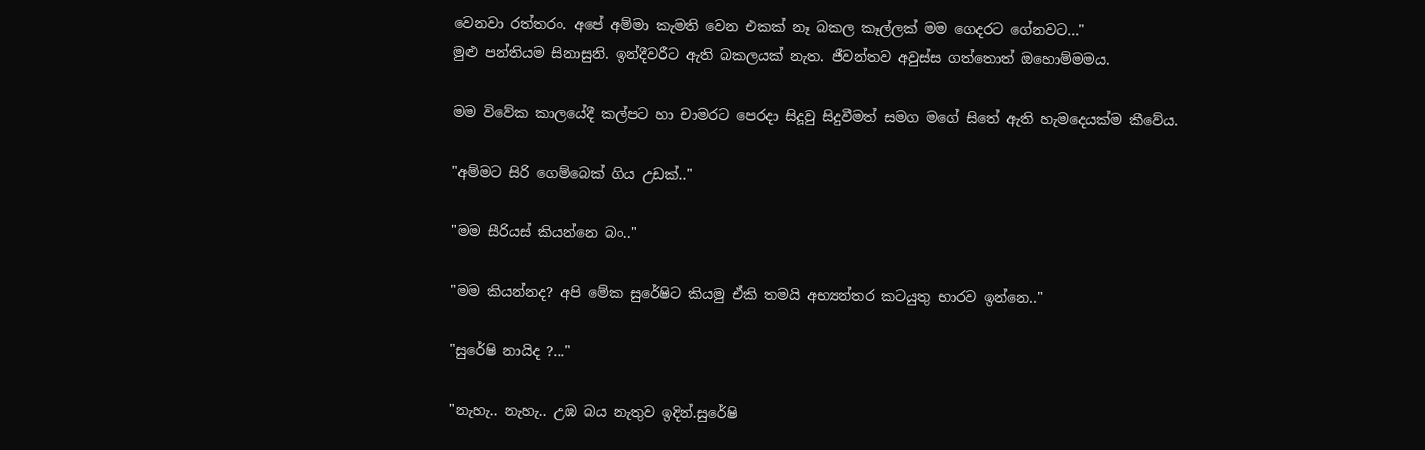වෙනවා රත්තරං. අපේ අම්මා කැමති වෙන එකක් නෑ බකල කෑල්ලක් මම ගෙදරට ගේනවට..."
මුළු පන්තියම සිනාසුනි. ඉන්දීවරීට ඇති බකලයක් නැත. ජීවන්තව අවුස්ස ගත්තොත් ඔහොම්මමය.

මම විවේක කාලයේදී කල්පට හා චාමරට පෙරදා සිදූවු සිදුවීමත් සමග මගේ සිතේ ඇති හැමදෙයක්ම කීවේය.

"අම්මට සිරි ගෙම්බෙක් ගිය උඩක්.."

"මම සීරියස් කියන්නෙ බං.."

"මම කියන්නද? අපි මේක සුරේෂිට කියමු ඒකි තමයි අභ්‍යන්තර කටයුතු භාරව ඉන්නෙ.."

"සුරේෂි නායිද ?..."

"නැහැ.. නැහැ.. උඹ බය නැතුව ඉදින්.සුරේෂි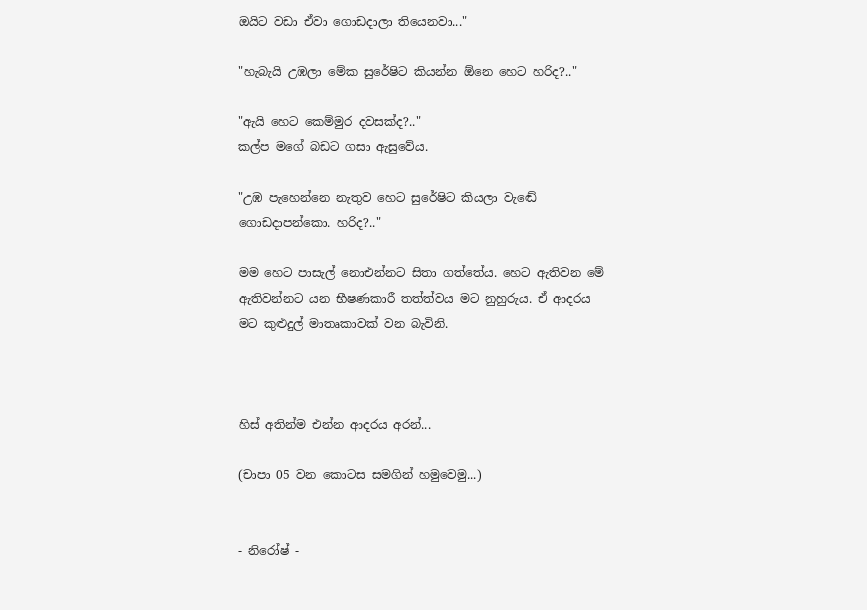ඔයිට වඩා ඒවා ගොඩදාලා තියෙනවා..."

"හැබැයි උඹලා මේක සුරේෂිට කියන්න ඕනෙ හෙට හරිද?.."

"ඇයි හෙට කෙම්මුර දවසක්ද?.."
කල්ප මගේ බඩට ගසා ඇසුවේය.

"උඹ පැහෙන්නෙ නැතුව හෙට සුරේෂිට කියලා වැඬේ ගොඩදාපන්කො. හරිද?.."

මම හෙට පාසැල් නොඑන්නට සිතා ගත්තේය. හෙට ඇතිවන මේ ඇතිවන්නට යන භීෂණකාරී තත්ත්වය මට නුහුරුය. ඒ ආදරය මට කුළුදුල් මාතෘකාවක් වන බැවිනි.



හිස් අතින්ම එන්න ආදරය අරන්...

(චාපා 05 වන කොටස සමගින් හමුවෙමු...)


- නිරෝෂ් -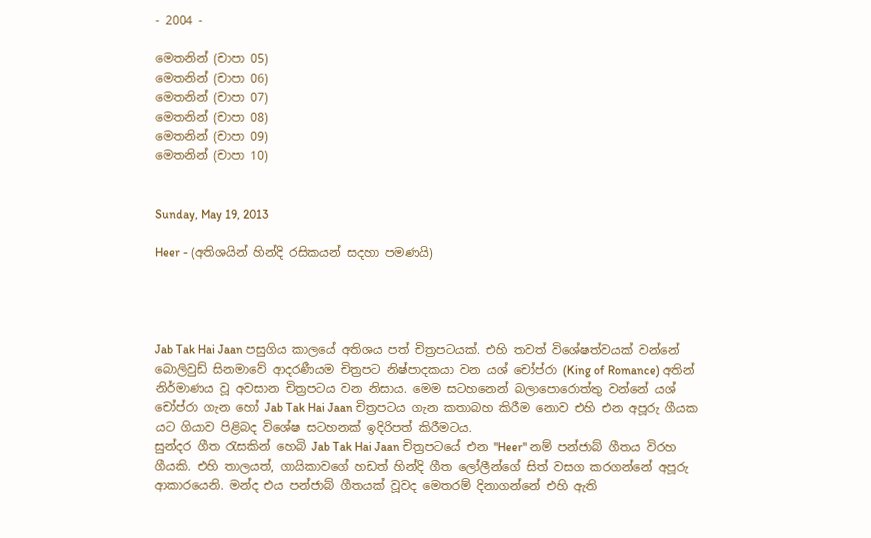- 2004 -

මෙතනින් (චාපා 05)
මෙතනින් (චාපා 06)
මෙතනින් (චාපා 07)
මෙතනින් (චාපා 08)
මෙතනින් (චාපා 09)
මෙතනින් (චාපා 10)


Sunday, May 19, 2013

Heer - (අතිශයින් හින්දි රසිකයන් සදහා පමණයි)




Jab Tak Hai Jaan පසුගිය කාලයේ අතිශය පත් චිත්‍රපටයක්. එහි තවත් විශේෂත්වයක් වන්නේ බොලිවුඩ් සිනමාවේ ආදරණීයම චිත්‍රපට නිෂ්පාදකයා වන යශ් චෝප්රා (King of Romance) අතින් නිර්මාණය වූ අවසාන චිත්‍රපටය වන නිසාය. මෙම සටහනෙන් බලාපොරොත්තු වන්නේ යශ් චෝප්රා ගැන හෝ Jab Tak Hai Jaan චිත්‍රපටය ගැන කතාබහ කිරීම නොව එහි එන අපූරු ගීයක යට ගියාව පිළිබද විශේෂ සටහනක් ඉදිරිපත් කිරීමටය.
සුන්දර ගීත රැසකින් හෙබි Jab Tak Hai Jaan චිත්‍රපටයේ එන "Heer" නම් පන්ජාබ් ගීතය විරහ ගීයකි. එහි තාලයත්, ගායිකාවගේ හඩත් හින්දි ගීත ලෝලීන්ගේ සිත් වසග කරගන්නේ අපූරු ආකාරයෙනි. මන්ද එය පන්ජාබ් ගීතයක් වූවද මෙතරම් දිනාගන්නේ එහි ඇති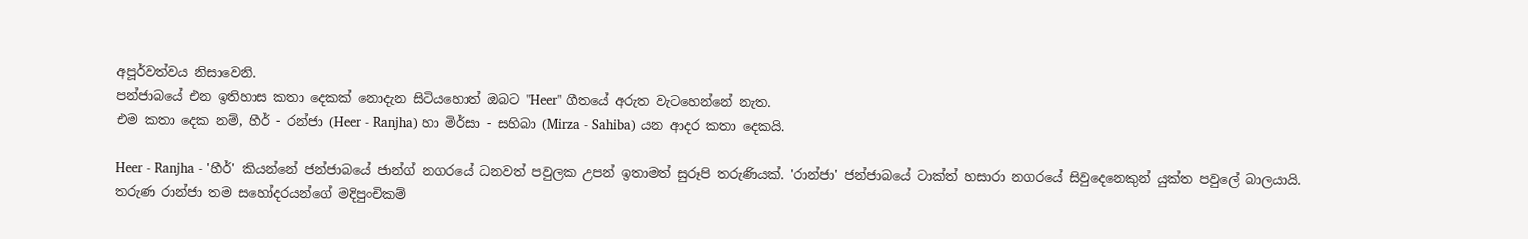අපූර්වත්වය නිසාවෙනි.
පන්ජාබයේ එන ඉතිහාස කතා දෙකක් නොදැන සිටියහොත් ඔබට "Heer" ගීතයේ අරුත වැටහෙන්නේ නැත.
එම කතා දෙක නම්, හීර් - රන්ජා (Heer - Ranjha) හා මිර්සා - සහිබා (Mirza - Sahiba) යන ආදර කතා දෙකයි.

Heer - Ranjha - 'හීර්' කියන්නේ ජන්ජාබයේ ජාන්ග් නගරයේ ධනවත් පවුලක උපන් ඉතාමත් සුරූපි තරුණියක්. 'රාන්ජා' ජන්ජාබයේ ටාක්ත් හසාරා නගරයේ සිවුදෙනෙකුන් යුක්ත පවුලේ බාලයායි.
තරුණ රාන්ජා තම සහෝදරයන්ගේ මදිපුංචිකම්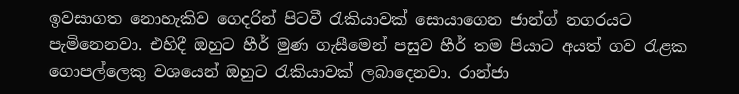ඉවසාගත නොහැකිව ගෙදරින් පිටවී රැකියාවක් සොයාගෙන ජාන්ග් නගරයට පැමිනෙනවා. එහිදී ඔහුට හීර් මුණ ගැසීමෙන් පසුව හීර් තම පියාට අයත් ගව රැළක ගොපල්ලෙකු වශයෙන් ඔහුට රැකියාවක් ලබාදෙනවා. රාන්ජා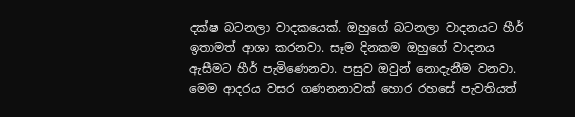දක්ෂ බටනලා වාදකයෙක්. ඔහුගේ බටනලා වාදනයට හීර් ඉතාමත් ආශා කරනවා. සෑම දිනකම ඔහුගේ වාදනය ඇසීමට හීර් පැමිණෙනවා. පසුව ඔවුන් නොදැනීම වනවා. මෙම ආදරය වසර ගණනනාවක් හොර රහසේ පැවතියත්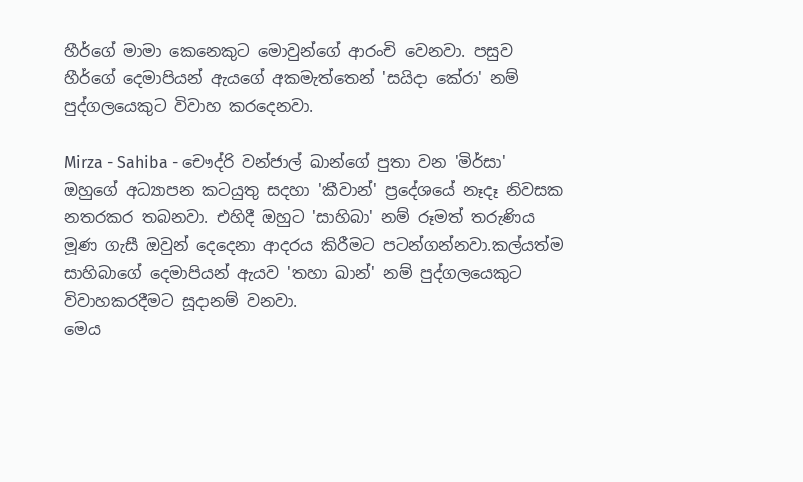හීර්ගේ මාමා කෙනෙකුට මොවුන්ගේ ආරංචි වෙනවා. පසුව හීර්ගේ දෙමාපියන් ඇයගේ අකමැත්තෙන් 'සයිදා කේරා' නම් පුද්ගලයෙකුට විවාහ කරදෙනවා.

Mirza - Sahiba - චෞද්රි වන්ජාල් ඛාන්ගේ පුතා වන 'මිර්සා' ඔහුගේ අධ්‍යාපන කටයුතු සදහා 'කීවාන්' ප්‍රදේශයේ නෑදෑ නිවසක නතරකර තබනවා. එහිදී ඔහුට 'සාහිබා' නම් රූමත් තරුණිය මූණ ගැසී ඔවුන් දෙදෙනා ආදරය කිරීමට පටන්ගන්නවා.කල්යත්ම සාහිබාගේ දෙමාපියන් ඇයව 'තහා ඛාන්' නම් පුද්ගලයෙකුට විවාහකරදීමට සූදානම් වනවා.
මෙය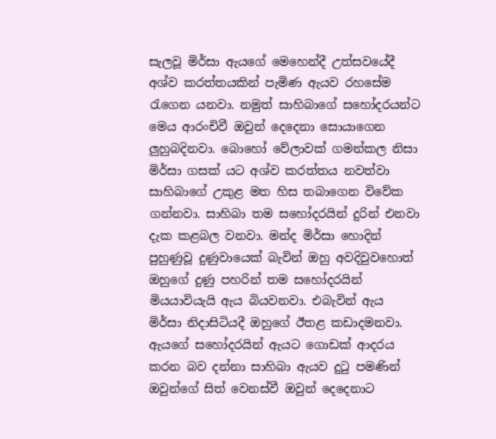සැලවූ මිර්සා ඇයගේ මෙහෙන්දී උත්සවයේදී අශ්ව කරත්තයකින් පැමිණ ඇයව රහසේම රැගෙන යනවා. නමුත් සාහිබාගේ සහෝදරයන්ට මෙය ආරංචිවී ඔවුන් දෙදෙනා සොයාගෙන ලුහුබදිනවා. බොහෝ වේලාවක් ගමන්කල නිසා මිර්සා ගසක් යට අශ්ව කරත්තය නවත්වා සාහිබාගේ උකුළ මත හිස තබාගෙන විවේක ගන්නවා. සාහිබා තම සහෝදරයින් දුරින් එනවා දැක කළබල වනවා. මන්ද මිර්සා හොදින් පුහුණුවූ දුණුවායෙක් බැවින් ඔහු අවදිවුවහොත් ඔහුගේ දුණු පහරින් තම සහෝදරයින් මියයාවියැයි ඇය බියවනවා. එබැවින් ඇය මිර්සා නිදාසිටියදී ඔහුගේ ඊතළ කඩාදමනවා. ඇයගේ සහෝදරයින් ඇයට ගොඩක් ආදරය කරන බව දන්නා සාහිබා ඇයව දුටු පමණින් ඔවුන්ගේ සිත් වෙනස්වී ඔවුන් දෙදෙනාට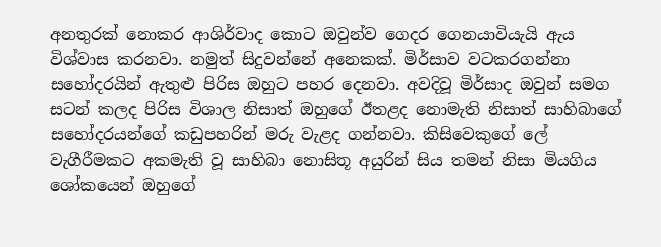අනතුරක් නොකර ආශිර්වාද කොට ඔවුන්ව ගෙදර ගෙනයාවියැයි ඇය විශ්වාස කරනවා. නමුත් සිදුවන්නේ අනෙකක්. මිර්සාව වටකරගන්නා සහෝදරයින් ඇතුළු පිරිස ඔහුට පහර දෙනවා. අවදිවූ මිර්සාද ඔවුන් සමග සටන් කලද පිරිස විශාල නිසාත් ඔහුගේ ඊතළද නොමැති නිසාත් සාහිබාගේ සහෝදරයන්ගේ කඩුපහරින් මරු වැළද ගන්නවා. කිසිවෙකුගේ ලේ වැගීරීමකට අකමැති වූ සාහිබා නොසිතූ අයුරින් සිය තමන් නිසා මියගිය ශෝකයෙන් ඔහුගේ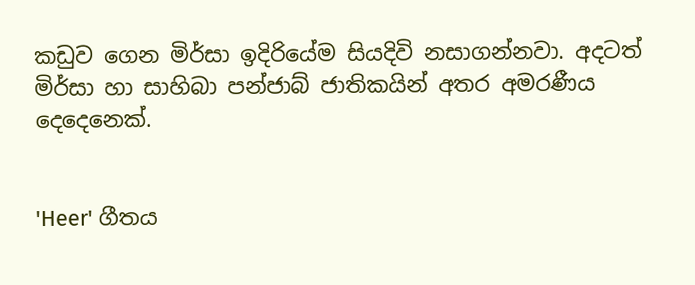කඩුව ගෙන මිර්සා ඉදිරියේම සියදිවි නසාගන්නවා. අදටත් මිර්සා හා සාහිබා පන්ජාබ් ජාතිකයින් අතර අමරණීය දෙදෙනෙක්.


'Heer' ගීතය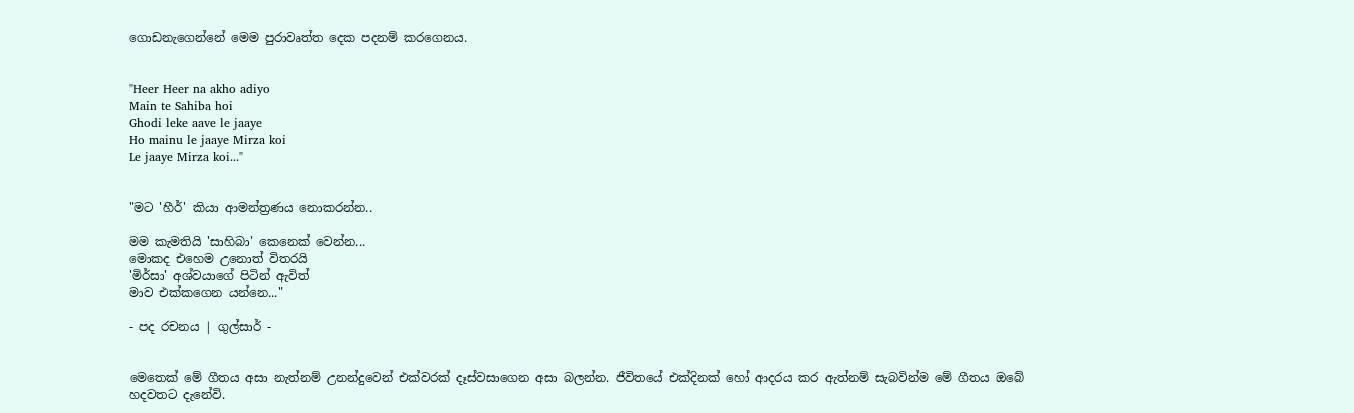ගොඩනැගෙන්නේ මෙම පුරාවෘත්ත දෙක පදනම් කරගෙනය.


"Heer Heer na akho adiyo
Main te Sahiba hoi
Ghodi leke aave le jaaye
Ho mainu le jaaye Mirza koi
Le jaaye Mirza koi..."


"මට 'හීර්' කියා ආමන්ත්‍රණය නොකරන්න..

මම කැමතියි 'සාහිබා' කෙනෙක් වෙන්න...
මොකද එහෙම උනොත් විතරයි
'මිර්සා' අශ්වයාගේ පිටින් ඇවිත්
මාව එක්කගෙන යන්නෙ..."

- පද රචනය | ගුල්සාර් -


මෙතෙක් මේ ගීතය අසා නැත්නම් උනන්දුවෙන් එක්වරක් දෑස්වසාගෙන අසා බලන්න. ජීවිතයේ එක්දිනක් හෝ ආදරය කර ඇත්නම් සැබවින්ම මේ ගීතය ඔබේ හදවතට දැනේවි.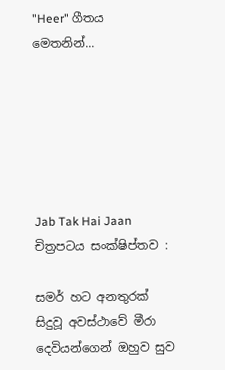"Heer" ගීතය මෙතනින්...






Jab Tak Hai Jaan චිත්‍රපටය සංක්ෂිප්තව :

සමර් හට අනතුරක් සිදුවූ අවස්ථාවේ මීරා දෙවියන්ගෙන් ඔහුව සුව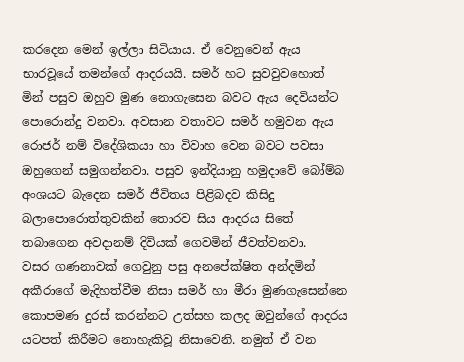කරදෙන මෙන් ඉල්ලා සිටියාය. ඒ වෙනුවෙන් ඇය භාරවූයේ තමන්ගේ ආදරයයි. සමර් හට සුවවුවහොත් මින් පසුව ඔහුව මුණ නොගැසෙන බවට ඇය දෙවියන්ට පොරොන්දු වනවා. අවසාන වතාවට සමර් හමුවන ඇය රොජර් නම් විදේශිකයා හා විවාහ වෙන බවට පවසා ඔහුගෙන් සමුගන්නවා. පසුව ඉන්දියානු හමුදාවේ බෝම්බ අංශයට බැදෙන සමර් ජීවිතය පිළිබදව කිසිදු බලාපොරොත්තුවකින් තොරව සිය ආදරය සිතේ තබාගෙන අවදානම් දිවියක් ගෙවමින් ජීවත්වනවා.
වසර ගණනාවක් ගෙවුනු පසු අනපේක්ෂිත අන්දමින් අකීරාගේ මැදිහත්වීම නිසා සමර් හා මීරා මුණගැසෙන්නෙ කොපමණ දුරස් කරන්නට උත්සහ කලද ඔවුන්ගේ ආදරය යටපත් කිරීමට නොහැකිවූ නිසාවෙනි. නමුත් ඒ වන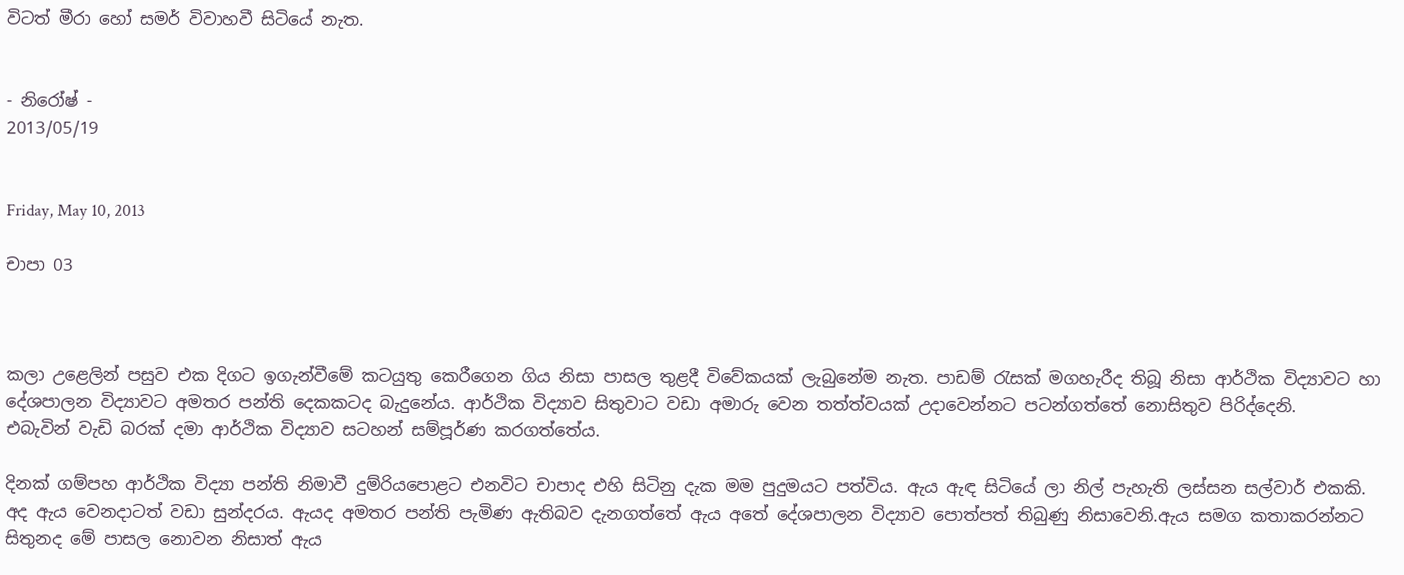විටත් මීරා හෝ සමර් විවාහවී සිටියේ නැත.


- නිරෝෂ් -
2013/05/19


Friday, May 10, 2013

චාපා 03



කලා උළෙලින් පසුව එක දිගට ඉගැන්වීමේ කටයුතු කෙරීගෙන ගිය නිසා පාසල තුළදී විවේකයක් ලැබුනේම නැත. පාඩම් රැසක් මගහැරීද තිබූ නිසා ආර්ථික විද්‍යාවට හා දේශපාලන විද්‍යාවට අමතර පන්ති දෙකකටද බැදුනේය. ආර්ථික විද්‍යාව සිතුවාට වඩා අමාරු වෙන තත්ත්වයක් උදාවෙන්නට පටන්ගත්තේ නොසිතුව පිරිද්දෙනි.
එබැවින් වැඩි බරක් දමා ආර්ථික විද්‍යාව සටහන් සම්පූර්ණ කරගත්තේය.

දිනක් ගම්පහ ආර්ථික විද්‍යා පන්ති නිමාවී දුම්රියපොළට එනවිට චාපාද එහි සිටිනු දැක මම පුදුමයට පත්විය. ඇය ඇඳ සිටියේ ලා නිල් පැහැති ලස්සන සල්වාර් එකකි. අද ඇය වෙනදාටත් වඩා සුන්දරය. ඇයද අමතර පන්ති පැමිණ ඇතිබව දැනගත්තේ ඇය අතේ දේශපාලන විද්‍යාව පොත්පත් තිබුණු නිසාවෙනි.ඇය සමග කතාකරන්නට සිතුනද මේ පාසල නොවන නිසාත් ඇය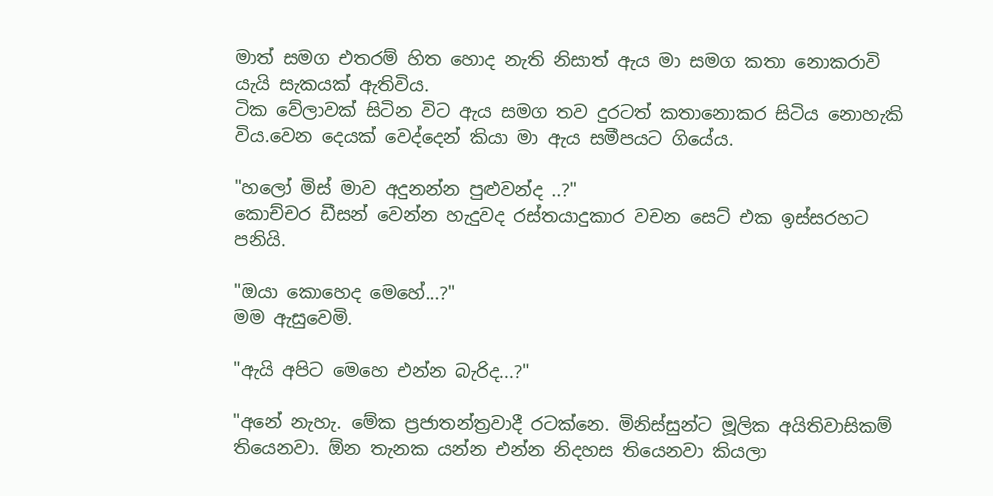මාත් සමග එතරම් හිත හොද නැති නිසාත් ඇය මා සමග කතා නොකරාවි යැයි සැකයක් ඇතිවිය.
ටික වේලාවක් සිටින විට ඇය සමග තව දුරටත් කතානොකර සිටිය නොහැකි විය.වෙන දෙයක් වෙද්දෙන් කියා මා ඇය සමීපයට ගියේය.

"හලෝ මිස් මාව අදුනන්න පුළුවන්ද ..?"
කොච්චර ඩීසන් වෙන්න හැදුවද රස්තයාදුකාර වචන සෙට් එක ඉස්සරහට පනියි.

"ඔයා කොහෙද මෙහේ...?"
මම ඇසුවෙමි.

"ඇයි අපිට මෙහෙ එන්න බැරිද...?"

"අනේ නැහැ. මේක ප්‍රජාතන්ත්‍රවාදී රටක්නෙ. මිනිස්සුන්ට මූලික අයිතිවාසිකම් තියෙනවා. ඕන තැනක යන්න එන්න නිදහස තියෙනවා කියලා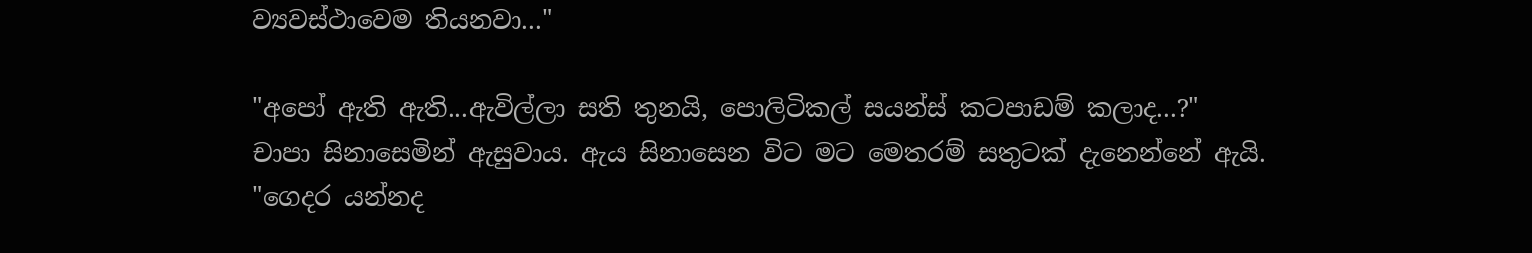ව්‍යවස්ථාවෙම තියනවා..."

"අපෝ ඇති ඇති...ඇවිල්ලා සති තුනයි, පොලිටිකල් සයන්ස් කටපාඩම් කලාද...?"
චාපා සිනාසෙමින් ඇසුවාය. ඇය සිනාසෙන විට මට මෙතරම් සතුටක් දැනෙන්නේ ඇයි.
"ගෙදර යන්නද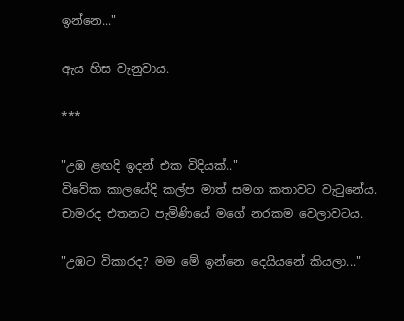ඉන්නෙ..."

ඇය හිස වැනුවාය.

***

"උඹ ළඟදි ඉදන් එක විදියක්.."
විවේක කාලයේදි කල්ප මාත් සමග කතාවට වැටුනේය. චාමරද එතනට පැමිණියේ මගේ නරකම වෙලාවටය.

"උඹට විකාරද? මම මේ ඉන්නෙ දෙයියනේ කියලා..."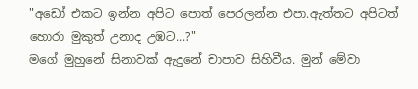"අඩෝ එකට ඉන්න අපිට පොත් පෙරලන්න එපා.ඇත්තට අපිටත් හොරා මුකුත් උනාද උඹට...?"
මගේ මුහුනේ සිනාවක් ඇදුනේ චාපාව සිහිවීය. මුන් මේවා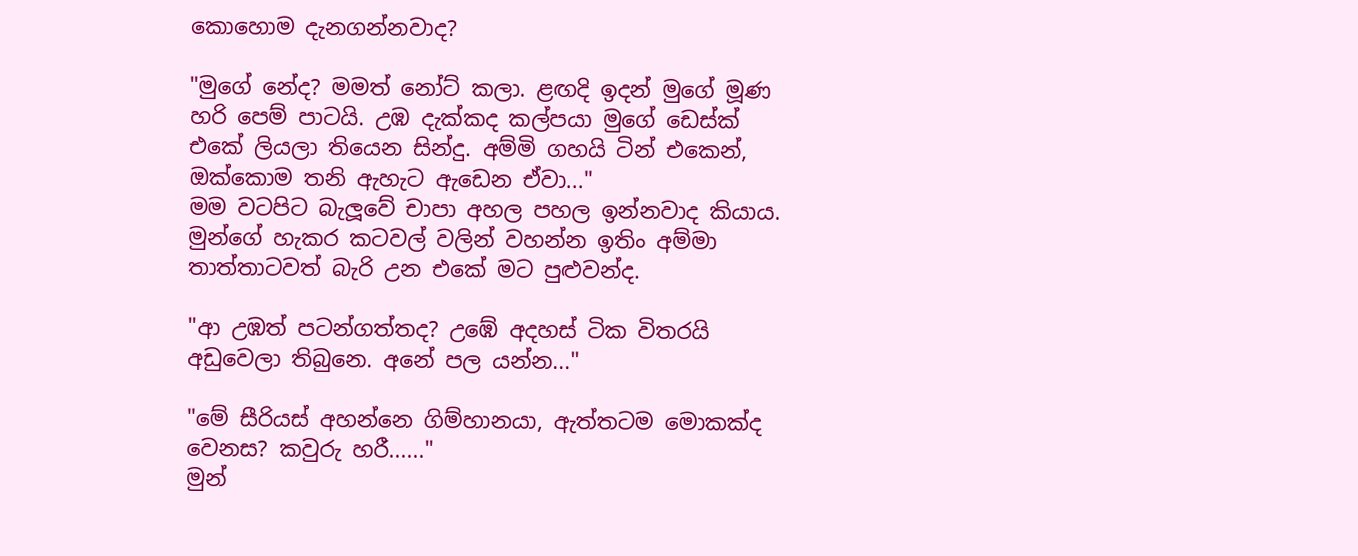කොහොම දැනගන්නවාද?

"මුගේ නේද? මමත් නෝට් කලා. ළඟදි ඉදන් මුගේ මූණ හරි පෙම් පාටයි. උඹ දැක්කද කල්පයා මුගේ ඩෙස්ක් එකේ ලියලා තියෙන සින්දු. අම්මි ගහයි ටින් එකෙන්, ඔක්කොම තනි ඇහැට ඇඩෙන ඒවා..."
මම වටපිට බැලූවේ චාපා අහල පහල ඉන්නවාද කියාය. මුන්ගේ හැකර කටවල් වලින් වහන්න ඉතිං අම්මා තාත්තාටවත් බැරි උන එකේ මට පුළුවන්ද.

"ආ උඹත් පටන්ගත්තද? උඹේ අදහස් ටික විතරයි අඩුවෙලා තිබුනෙ. අනේ පල යන්න..."

"මේ සීරියස් අහන්නෙ ගිම්හානයා, ඇත්තටම මොකක්ද වෙනස? කවුරු හරී......"
මුන්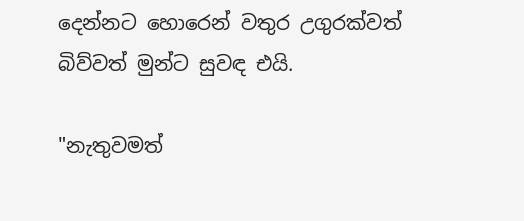දෙන්නට හොරෙන් වතුර උගුරක්වත් බිව්වත් මුන්ට සුවඳ එයි.

"නැතුවමත්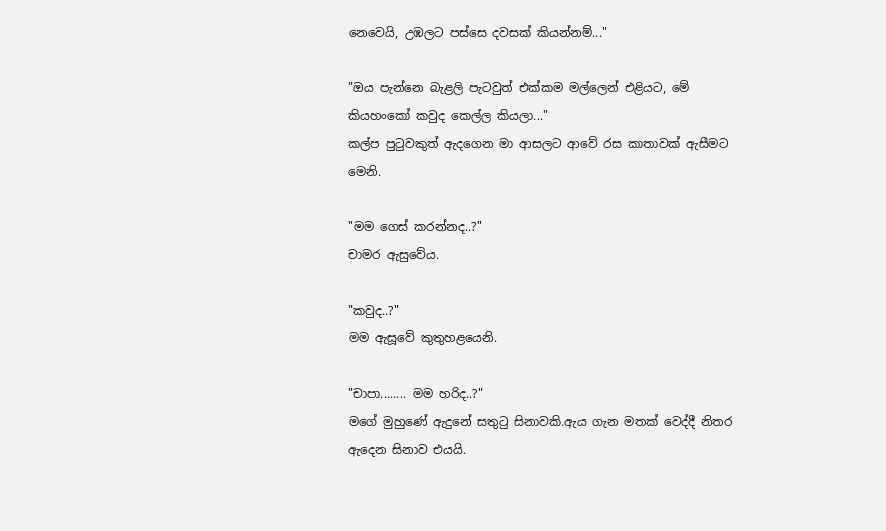නෙවෙයි, උඹලට පස්සෙ දවසක් කියන්නම්..."

"ඔය පැන්නෙ බැළලි පැටවුත් එක්කම මල්ලෙන් එළියට, මේ කියහංකෝ කවුද කෙල්ල කියලා..."
කල්ප පුටුවකුත් ඇදගෙන මා ආසලට ආවේ රස කාතාවක් ඇසීමට මෙනි.

"මම ගෙස් කරන්නද..?"
චාමර ඇසුවේය.

"කවුද..?"
මම ඇසූවේ කුතුහළයෙනි.

"චාපා........ මම හරිද..?"
මගේ මුහුණේ ඇදුනේ සතුටු සිනාවකි.ඇය ගැන මතක් වෙද්දී නිතර ඇදෙන සිනාව එයයි.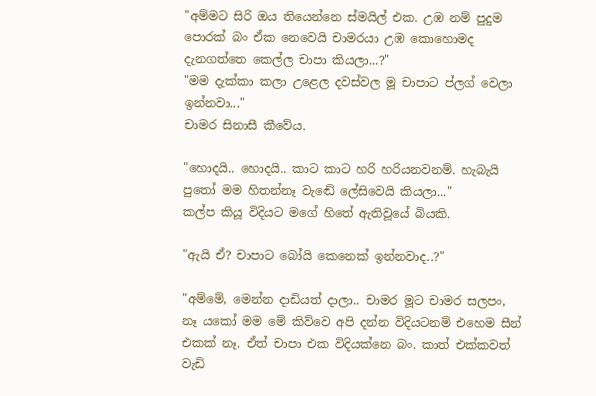"අම්මට සිරි ඔය තියෙන්නෙ ස්මයිල් එක. උඹ නම් පුදුම පොරක් බං ඒක නෙවෙයි චාමරයා උඹ කොහොමද දැනගත්තෙ කෙල්ල චාපා කියලා...?"
"මම දැක්කා කලා උළෙල දවස්වල මූ චාපාට ප්ලග් වෙලා ඉන්නවා..."
චාමර සිනාසී කීවේය.

"හොදයි.. හොදයි.. කාට කාට හරි හරියනවනම්. හැබැයි පුතෝ මම හිතන්නෑ වැඬේ ලේසිවෙයි කියලා..."
කල්ප කියූ විදියට මගේ හිතේ ඇතිවූයේ බියකි.

"ඇයි ඒ? චාපාට බෝයි කෙනෙක් ඉන්නවාද..?"

"අම්මේ, මෙන්න දාඩියත් දාලා.. චාමර මූට චාමර සලපං, නෑ යකෝ මම මේ කිව්වෙ අපි දන්න විදියටනම් එහෙම සීන් එකක් නෑ. ඒත් චාපා එක විදියක්නෙ බං. කාත් එක්කවත් වැඩි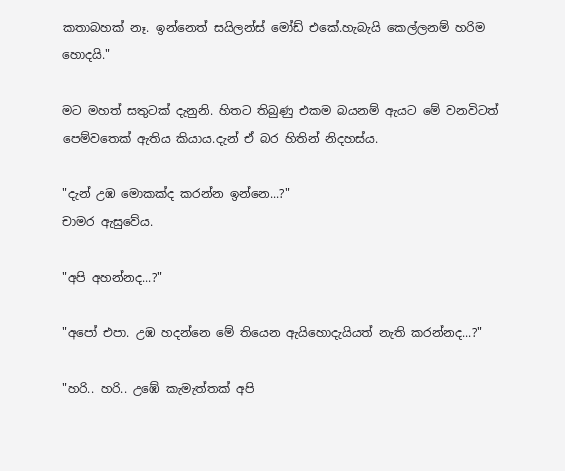කතාබහක් නෑ. ඉන්නෙත් සයිලන්ස් මෝඩ් එකේ.හැබැයි කෙල්ලනම් හරිම හොදයි."

මට මහත් සතුටක් දැනුනි. හිතට තිබුණු එකම බයනම් ඇයට මේ වනවිටත් පෙම්වතෙක් ඇතිය කියාය.දැන් ඒ බර හිතින් නිදහස්ය.

"දැන් උඹ මොකක්ද කරන්න ඉන්නෙ...?"
චාමර ඇසුවේය.

"අපි අහන්නද...?"

"අපෝ එපා. උඹ හදන්නෙ මේ තියෙන ඇයිහොදැයියත් නැති කරන්නද...?"

"හරි.. හරි.. උඹේ කැමැත්තක් අපි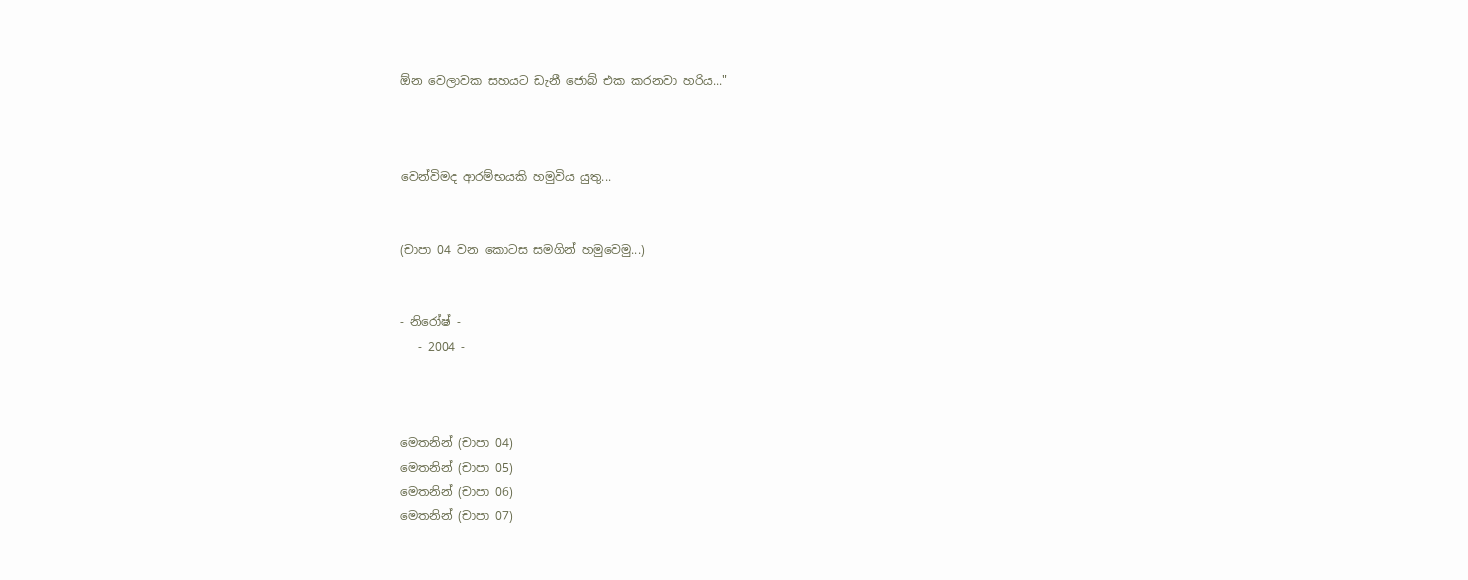ඕන වෙලාවක සහයට ඩැනී ජොබ් එක කරනවා හරිය..."



වෙන්විමද ආරම්භයකි හමුවිය යුතු...


(චාපා 04 වන කොටස සමගින් හමුවෙමු...)


- නිරෝෂ් -
   - 2004 -



මෙතනින් (චාපා 04)
මෙතනින් (චාපා 05)
මෙතනින් (චාපා 06)
මෙතනින් (චාපා 07)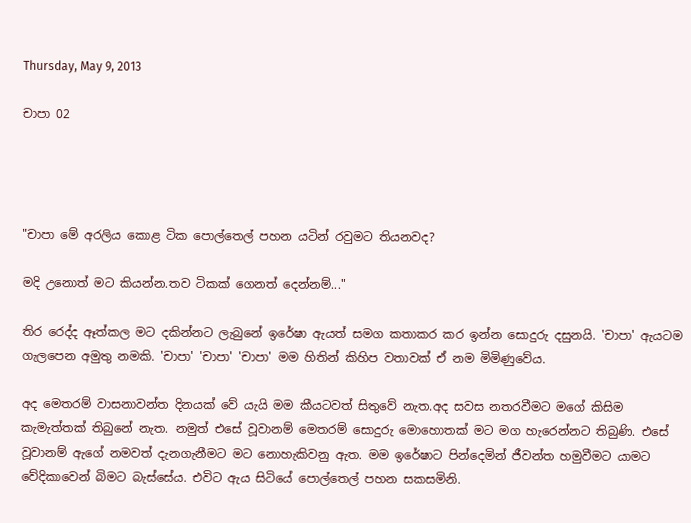Thursday, May 9, 2013

චාපා 02




"චාපා මේ අරලිය කොළ ටික පොල්තෙල් පහන යටින් රවුමට තියනවද?

මදි උනොත් මට කියන්න.තව ටිකක් ගෙනත් දෙන්නම්..."

තිර රෙද්ද ඈත්කල මට දකින්නට ලැබුනේ ඉරේෂා ඇයත් සමග කතාකර කර ඉන්න සොදුරු දසුනයි. 'චාපා' ඇයටම ගැලපෙන අමුතු නමකි. 'චාපා' 'චාපා' 'චාපා' මම හිතින් කිහිප වතාවක් ඒ නම මිමිණුවේය.

අද මෙතරම් වාසනාවන්ත දිනයක් වේ යැයි මම කීයටවත් සිතුවේ නැත.අද සවස නතරවීමට මගේ කිසිම කැමැත්තක් තිබුනේ නැත. නමුත් එසේ වූවානම් මෙතරම් සොදුරු මොහොතක් මට මග හැරෙන්නට තිබුණි. එසේ වූවානම් ඇගේ නමවත් දැනගැනීමට මට නොහැකිවනු ඇත. මම ඉරේෂාට පින්දෙමින් ජීවන්ත හමුවීමට යාමට වේදිකාවෙන් බිමට බැස්සේය. එවිට ඇය සිටියේ පොල්තෙල් පහන සකසමිනි.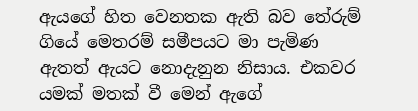ඇයගේ හිත වෙනතක ඇති බව තේරුම් ගියේ මෙතරම් සමීපයට මා පැමිණ ඇතත් ඇයට නොදැනුන නිසාය. එකවර යමක් මතක් වී මෙන් ඇගේ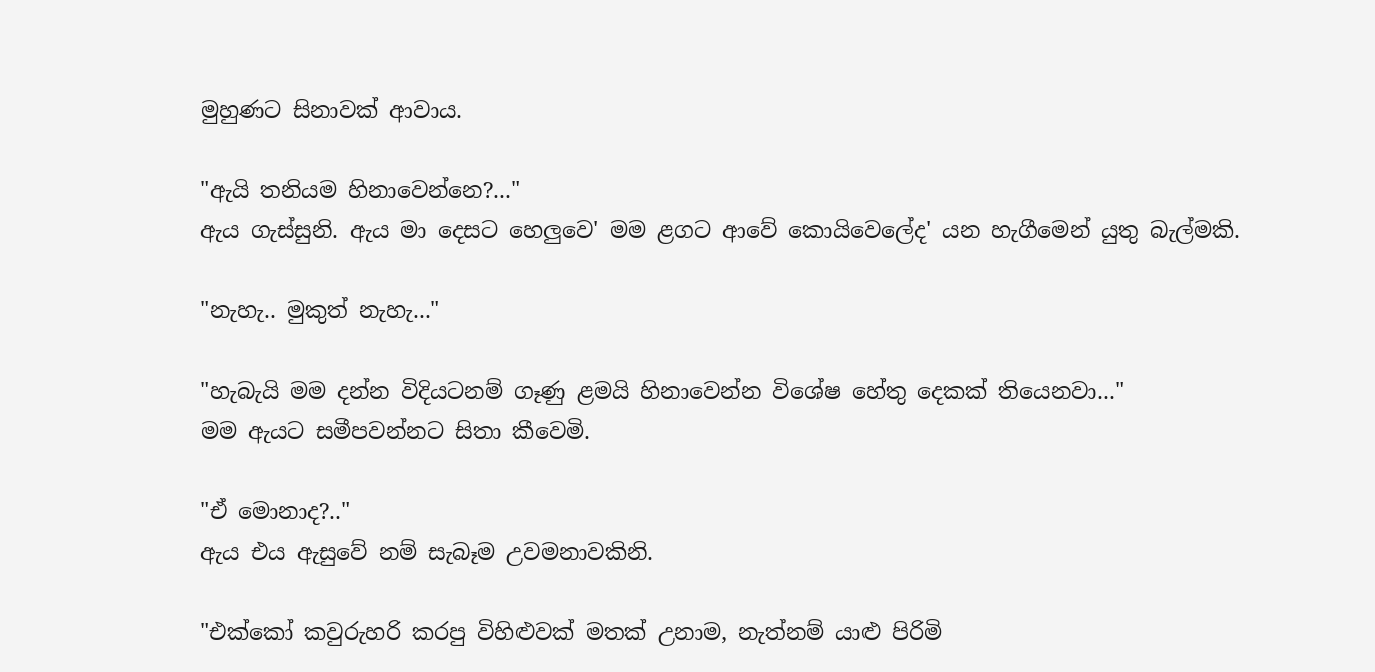මුහුණට සිනාවක් ආවාය.

"ඇයි තනියම හිනාවෙන්නෙ?..."
ඇය ගැස්සුනි. ඇය මා දෙසට හෙලුවෙ' මම ළගට ආවේ කොයිවෙලේද' යන හැගීමෙන් යුතු බැල්මකි.

"නැහැ.. මුකුත් නැහැ..."

"හැබැයි මම දන්න විදියටනම් ගෑණු ළමයි හිනාවෙන්න විශේෂ හේතු දෙකක් තියෙනවා..."
මම ඇයට සමීපවන්නට සිතා කීවෙමි.

"ඒ මොනාද?.."
ඇය එය ඇසුවේ නම් සැබෑම උවමනාවකිනි.

"එක්කෝ කවුරුහරි කරපු විහිළුවක් මතක් උනාම, නැත්නම් යාළු පිරිමි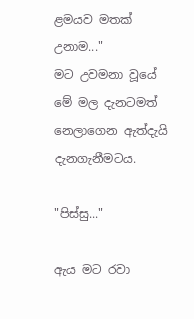ළමයව මතක් උනාම..."
මට උවමනා වූයේ මේ මල දැනටමත් නෙලාගෙන ඇත්දැයි දැනගැනීමටය.

"පිස්සු..."

ඇය මට රවා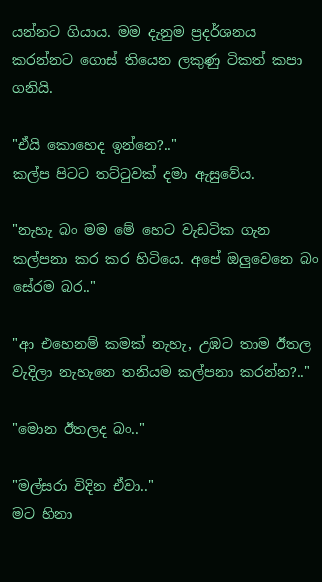යන්නට ගියාය. මම දැනුම ප්‍රදර්ශනය කරන්නට ගොස් තියෙන ලකුණු ටිකත් කපා ගනියි.

"ඒයි කොහෙද ඉන්නෙ?.."
කල්ප පිටට තට්ටුවක් දමා ඇසුවේය.

"නැහැ බං මම මේ හෙට වැඩටික ගැන කල්පනා කර කර හිටියෙ. අපේ ඔලුවෙනෙ බං සේරම බර.."

"ආ එහෙනම් කමක් නැහැ, උඹට තාම ඊතල වැදිලා නැහැනෙ තනියම කල්පනා කරන්න?.."

"මොන ඊතලද බං.."

"මල්සරා විදින ඒවා.."
මට හිනා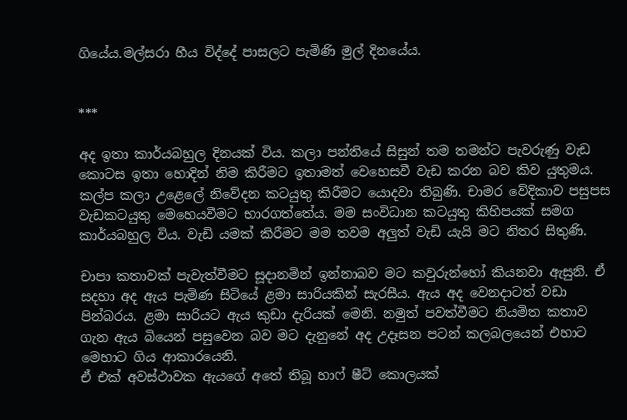ගියේය.මල්සරා හීය විද්දේ පාසලට පැමිණි මුල් දිනයේය.


***

අද ඉතා කාර්යබහුල දිනයක් විය. කලා පන්තියේ සිසුන් තම තමන්ට පැවරුණු වැඩ කොටස ඉතා හොදින් නිම කිරීමට ඉතාමත් වෙහෙසවී වැඩ කරන බව කිව යුතුමය. කල්ප කලා උළෙලේ නිවේදන කටයුතු කිරීමට යොදවා තිබුණි. චාමර වේදිකාව පසුපස වැඩකටයුතු මෙහෙයවීමට භාරගත්තේය. මම සංවිධාන කටයුතු කිහිපයක් සමග කාර්යබහුල විය. වැඩි යමක් කිරීමට මම තවම අලුත් වැඩි යැයි මට නිතර සිතුණි.

චාපා කතාවක් පැවැත්වීමට සූදානමින් ඉන්නාබව මට කවුරුන්හෝ කියනවා ඇසුනි. ඒ සදහා අද ඇය පැමිණ සිටියේ ළමා සාරියකින් සැරසීය. ඇය අද වෙනදාටත් වඩා පින්බරය. ළමා සාරියට ඇය කුඩා දැරියක් මෙනි. නමුත් පවත්වීමට නියමිත කතාව ගැන ඇය බියෙන් පසුවෙන බව මට දැනුනේ අද උදෑසන පටන් කලබලයෙන් එහාට මෙහාට ගිය ආකාරයෙනි.
ඒ එක් අවස්ථාවක ඇයගේ අතේ තිබූ හාෆ් ෂීට් කොලයක්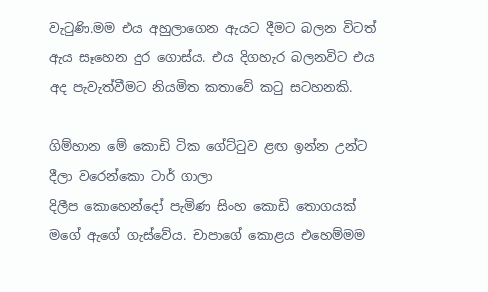වැටුණි.මම එය අහුලාගෙන ඇයට දීමට බලන විටත් ඇය සෑහෙන දුර ගොස්ය. එය දිගහැර බලනවිට එය අද පැවැත්වීමට නියමිත කතාවේ කටු සටහනකි.

ගිම්හාන මේ කොඩි ටික ගේට්ටුව ළඟ ඉන්න උන්ට දීලා වරෙන්කො ටාර් ගාලා
දිලීප කොහෙන්දෝ පැමිණ සිංහ කොඩි තොගයක් මගේ ඇගේ ගැස්වේය. චාපාගේ කොළය එහෙම්මම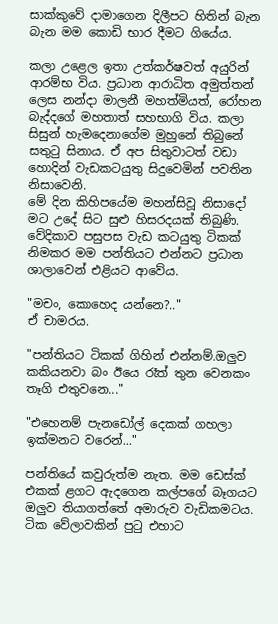සාක්කුවේ දාමාගෙන දිලීපට හිතින් බැන බැන මම කොඩි භාර දීමට ගියේය.

කලා උළෙල ඉතා උත්කර්ෂවත් අයුරින් ආරම්භ විය. ප්‍රධාන ආරාධිත අමුත්තන් ලෙස නන්දා මාලනී මහත්මියත්, රෝහන බැද්දගේ මහතාත් සහභාගි විය. කලා සිසුන් හැමදෙනාගේම මුහුනේ තිබුනේ සතුටු සිනාය. ඒ අප සිතුවාටත් වඩා හොදින් වැඩකටයුතු සිදුවෙමින් පවතින නිසාවෙනි.
මේ දින කිහිපයේම මහන්සිවූ නිසාදෝ මට උදේ සිට සුළු හිසරදයක් තිබුණි. වේදිකාව පසුපස වැඩ කටයුතු ටිකක් නිමකර මම පන්තියට එන්නට ප්‍රධාන ශාලාවෙන් එළියට ආවේය.

"මචං, කොහෙද යන්නෙ?.."
ඒ චාමරය.

"පන්තියට ටිකක් ගිහින් එන්නම්.ඔලුව කකියනවා බං ඊයෙ රෑත් තුන වෙනකං තෑගි එතුවනෙ..."

"එහෙනම් පැනඩෝල් දෙකක් ගහලා ඉක්මනට වරෙන්..."

පන්තියේ කවුරුත්ම නැත. මම ඩෙස්ක් එකක් ළගට ඇදගෙන කල්පගේ බෑගයට ඔලුව තියාගත්තේ අමාරුව වැඩිකමටය. ටික වේලාවකින් පුටු එහාට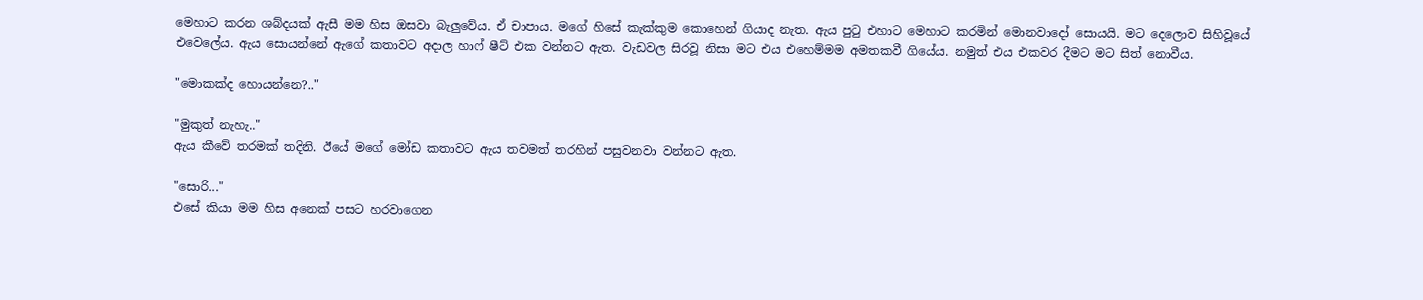මෙහාට කරන ශබ්දයක් ඇසී මම හිස ඔසවා බැලුවේය. ඒ චාපාය. මගේ හිසේ කැක්කුම කොහෙන් ගියාද නැත. ඇය පුටු එහාට මෙහාට කරමින් මොනවාදෝ සොයයි. මට දෙලොව සිහිවූයේ එවෙලේය. ඇය සොයන්නේ ඇගේ කතාවට අදාල හාෆ් ෂීට් එක වන්නට ඇත. වැඩවල සිරවූ නිසා මට එය එහෙම්මම අමතකවී ගියේය. නමුත් එය එකවර දීමට මට සිත් නොවීය.

"මොකක්ද හොයන්නෙ?.."

"මුකුත් නැහැ.."
ඇය කීවේ තරමක් තදිනි. ඊයේ මගේ මෝඩ කතාවට ඇය තවමත් තරහින් පසුවනවා වන්නට ඇත.

"සොරි..."
එසේ කියා මම හිස අනෙක් පසට හරවාගෙන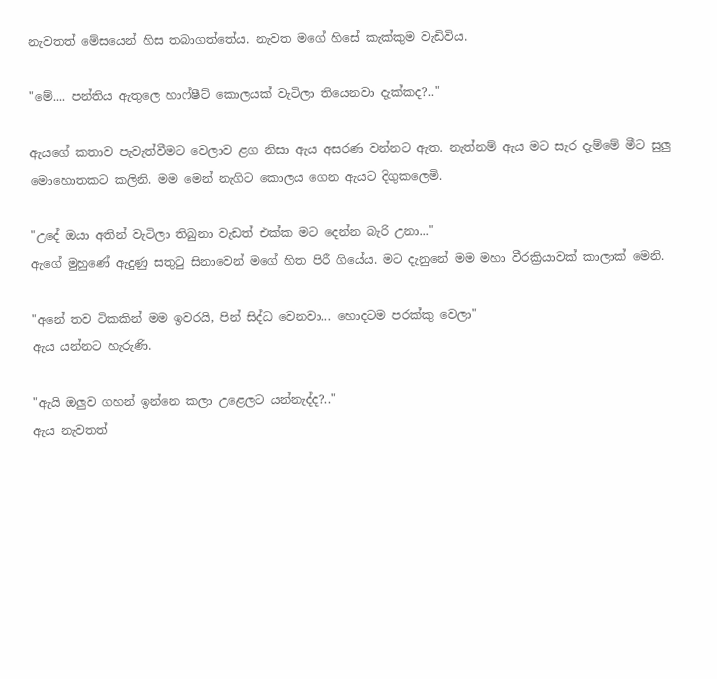නැවතත් මේසයෙන් හිස තබාගත්තේය. නැවත මගේ හිසේ කැක්කුම වැඩිවිය.

"මේ.... පන්තිය ඇතුලෙ හාෆ්ෂීට් කොලයක් වැටිලා තියෙනවා දැක්කද?.."

ඇයගේ කතාව පැවැත්වීමට වෙලාව ළග නිසා ඇය අසරණ වන්නට ඇත. නැත්නම් ඇය මට සැර දැම්මේ මීට සුලු මොහොතකට කලිනි. මම මෙන් නැගිට කොලය ගෙන ඇයට දිගුකලෙමි.

"උදේ ඔයා අතින් වැටිලා තිබුනා වැඩත් එක්ක මට දෙන්න බැරි උනා..."
ඇගේ මුහුණේ ඇදුණු සතුටු සිනාවෙන් මගේ හිත පිරී ගියේය. මට දැනුනේ මම මහා වීරක්‍රියාවක් කාලාක් මෙනි.

"අනේ තව ටිකකින් මම ඉවරයි, පින් සිද්ධ වෙනවා... හොදටම පරක්කු වෙලා"
ඇය යන්නට හැරුණි.

"ඇයි ඔලුව ගහන් ඉන්නෙ කලා උළෙලට යන්නැද්ද?.."
ඇය නැවතත්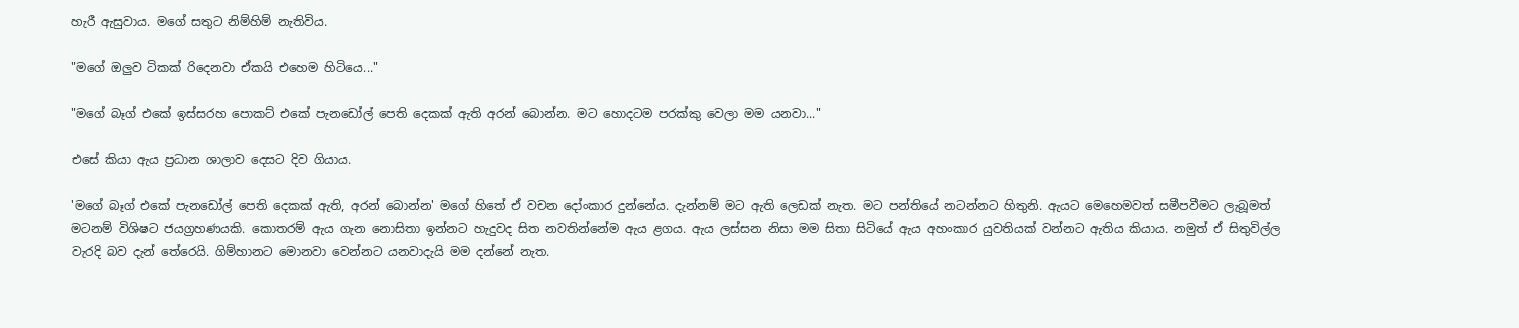හැරී ඇසුවාය. මගේ සතුට නිම්හිම් නැතිවිය.

"මගේ ඔලුව ටිකක් රිදෙනවා ඒකයි එහෙම හිටියෙ..."

"මගේ බෑග් එකේ ඉස්සරහ පොකට් එකේ පැනඩෝල් පෙති දෙකක් ඇති අරන් බොන්න. මට හොදටම පරක්කු වෙලා මම යනවා..."

එසේ කියා ඇය ප්‍රධාන ශාලාව දෙසට දිව ගියාය.

'මගේ බෑග් එකේ පැනඩෝල් පෙති දෙකක් ඇති, අරන් බොන්න' මගේ හිතේ ඒ වචන දෝංකාර දුන්නේය. දැන්නම් මට ඇති ලෙඩක් නැත. මට පන්තියේ නටන්නට හිතුනි. ඇයට මෙහෙමවත් සමීපවීමට ලැබූමත් මටනම් විශිෂට ජයග්‍රහණයකි. කොතරම් ඇය ගැන නොසිතා ඉන්නට හැදුවද සිත නවතින්නේම ඇය ළගය. ඇය ලස්සන නිසා මම සිතා සිටියේ ඇය අහංකාර යුවතියක් වන්නට ඇතිය කියාය. නමුත් ඒ සිතුවිල්ල වැරදි බව දැන් තේරෙයි. ගිම්හානට මොනවා වෙන්නට යනවාදැයි මම දන්නේ නැත.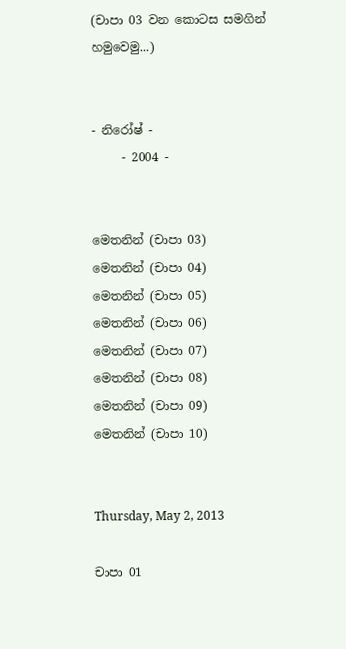(චාපා 03 වන කොටස සමගින් හමුවෙමු...)


- නිරෝෂ් -
     - 2004 -


මෙතනින් (චාපා 03)
මෙතනින් (චාපා 04)
මෙතනින් (චාපා 05)
මෙතනින් (චාපා 06)
මෙතනින් (චාපා 07)
මෙතනින් (චාපා 08)
මෙතනින් (චාපා 09)
මෙතනින් (චාපා 10)


Thursday, May 2, 2013

චාපා 01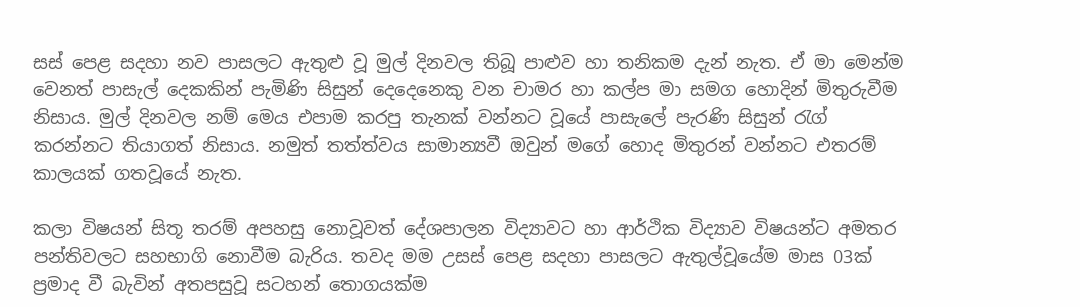සස් පෙළ සදහා නව පාසලට ඇතුළු වූ මුල් දිනවල තිබූ පාළුව හා තනිකම දැන් නැත. ඒ මා මෙන්ම වෙනත් පාසැල් දෙකකින් පැමිණි සිසුන් දෙදෙනෙකු වන චාමර හා කල්ප මා සමග හොදින් මිතුරුවීම නිසාය. මුල් දිනවල නම් මෙය එපාම කරපු තැනක් වන්නට වූයේ පාසැලේ පැරණි සිසුන් රැග් කරන්නට තියාගත් නිසාය. නමුත් තත්ත්වය සාමාන්‍යවී ඔවුන් මගේ හොද මිතුරන් වන්නට එතරම් කාලයක් ගතවූයේ නැත.

කලා විෂයන් සිතූ තරම් අපහසු නොවූවත් දේශපාලන විද්‍යාවට හා ආර්ථික විද්‍යාව විෂයන්ට අමතර පන්තිවලට සහභාගි නොවීම බැරිය. තවද මම උසස් පෙළ සදහා පාසලට ඇතුල්වූයේම මාස 03ක් ප්‍රමාද වී බැවින් අතපසුවූ සටහන් තොගයක්ම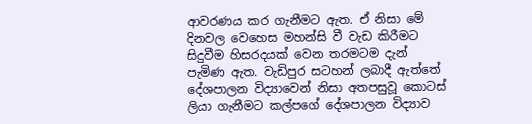ආවරණය කර ගැනීමට ඇත. ඒ නිසා මේ දිනවල වෙහෙස මහන්සි වී වැඩ කිරීමට සිදුවීම හිසරදයක් වෙන තරමටම දැන් පැමිණ ඇත. වැඩිපුර සටහන් ලබාදී ඇත්තේ දේශපාලන විද්‍යාවෙන් නිසා අතපසුවූ කොටස් ලියා ගැනීමට කල්පගේ දේශපාලන විද්‍යාව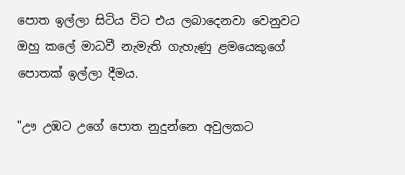පොත ඉල්ලා සිටිය විට එය ලබාදෙනවා වෙනුවට ඔහු කලේ මාධවී නැමැති ගැහැණු ළමයෙකුගේ පොතක් ඉල්ලා දීමය.

"ඌ උඹට උගේ පොත නුදුන්නෙ අවුලකට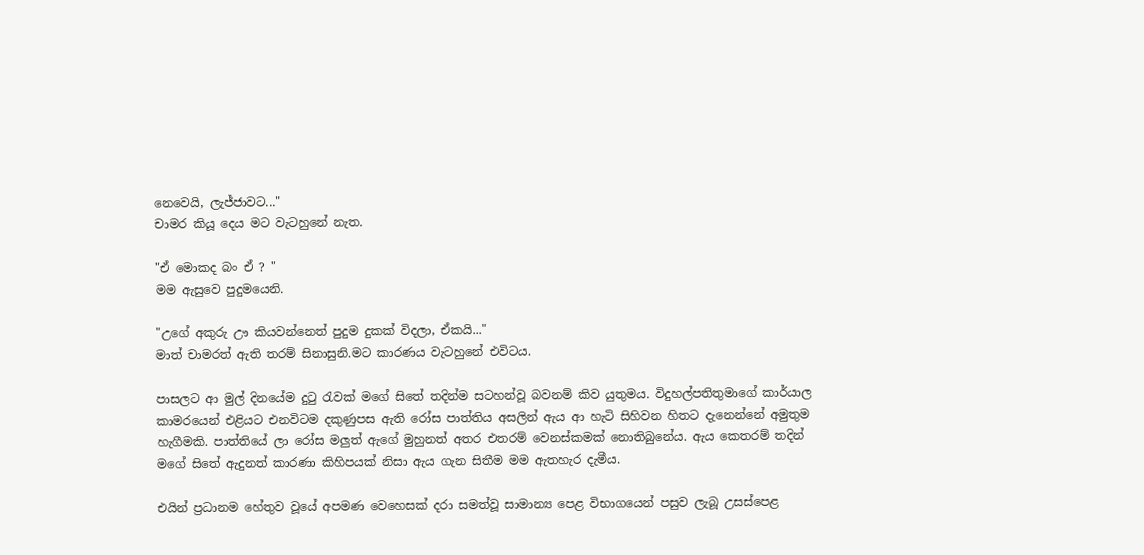නෙවෙයි, ලැජ්ජාවට..."
චාමර කියූ දෙය මට වැටහුනේ නැත.

"ඒ මොකද බං ඒ ? "
මම ඇසුවෙ පුදුමයෙනි.

"උගේ අකුරු ඌ කියවන්නෙත් පුදුම දුකක් විදලා, ඒකයි..."
මාත් චාමරත් ඇති තරම් සිනාසුනි.මට කාරණය වැටහුනේ එවිටය.

පාසලට ආ මුල් දිනයේම දුටු රැවක් මගේ සිතේ තදින්ම සටහන්වූ බවනම් කිව යුතුමය. විදුහල්පතිතුමාගේ කාර්යාල කාමරයෙන් එළියට එනවිටම දකුණුපස ඇති රෝස පාත්තිය අසලින් ඇය ආ හැටි සිහිවන හිතට දැනෙන්නේ අමුතුම හැගීමකි. පාත්තියේ ලා රෝස මලුත් ඇගේ මුහුනත් අතර එතරම් වෙනස්කමක් නොතිබුනේය. ඇය කෙතරම් තදින් මගේ සිතේ ඇදුනත් කාරණා කිහිපයක් නිසා ඇය ගැන සිතීම මම ඇතහැර දැමීය.

එයින් ප්‍රධානම හේතුව වූයේ අපමණ වෙහෙසක් දරා සමත්වූ සාමාන්‍ය පෙළ විභාගයෙන් පසුව ලැබූ උසස්පෙළ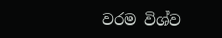වරම විශ්ව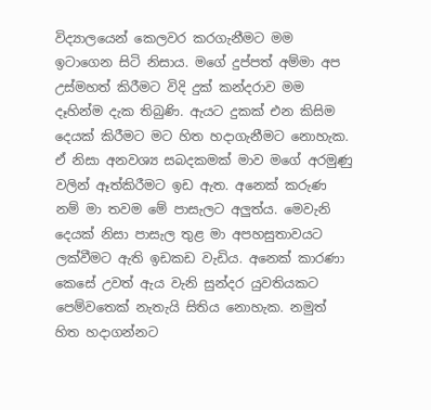විද්‍යාලයෙන් කෙලවර කරගැනීමට මම ඉටාගෙන සිටි නිසාය. මගේ දුප්පත් අම්මා අප උස්මහත් කිරීමට විදි දුක් කන්දරාව මම දෑහින්ම දැක තිබුණි. ඇයට දුකක් එන කිසිම දෙයක් කිරීමට මට හිත හදාගැනීමට නොහැක. ඒ නිසා අනවශ්‍ය සබදකමක් මාව මගේ අරමුණු වලින් ඈත්කිරීමට ඉඩ ඇත. අනෙක් කරුණ නම් මා තවම මේ පාසැලට අලුත්ය. මෙවැනි දෙයක් නිසා පාසැල තුළ මා අපහසුතාවයට ලක්වීමට ඇති ඉඩකඩ වැඩිය. අනෙක් කාරණා කෙසේ උවත් ඇය වැනි සුන්දර යුවතියකට පෙම්වතෙක් නැතැයි සිතිය නොහැක. නමුත් හිත හදාගන්නට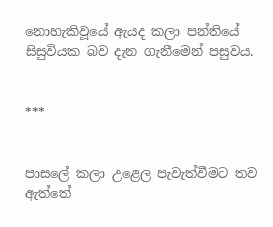නොහැකිවූයේ ඇයද කලා පන්තියේ සිසුවියක බව දැන ගැනීමෙන් පසුවය.


***


පාසලේ කලා උළෙල පැවැත්වීමට තව ඇත්තේ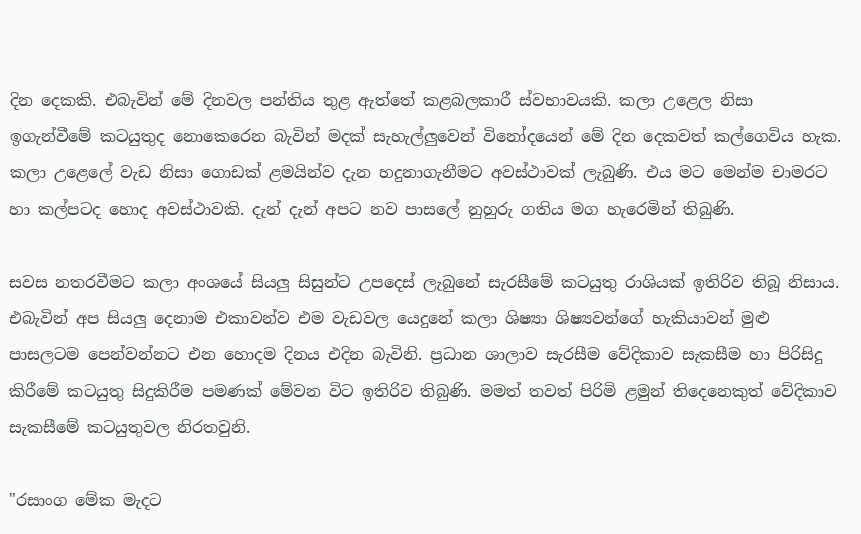දින දෙකකි. එබැවින් මේ දිනවල පන්තිය තුළ ඇත්තේ කළබලකාරී ස්වභාවයකි. කලා උළෙල නිසා ඉගැන්වීමේ කටයුතුද නොකෙරෙන බැවින් මදක් සැහැල්ලුවෙන් විනෝදයෙන් මේ දින දෙකවත් කල්ගෙවිය හැක.
කලා උළෙලේ වැඩ නිසා ගොඩක් ළමයින්ව දැන හදුනාගැනීමට අවස්ථාවක් ලැබුණි. එය මට මෙන්ම චාමරට හා කල්පටද හොද අවස්ථාවකි. දැන් දැන් අපට නව පාසලේ නුහුරු ගතිය මග හැරෙමින් තිබුණි.

සවස නතරවීමට කලා අංශයේ සියලු සිසුන්ට උපදෙස් ලැබුනේ සැරසීමේ කටයුතු රාශියක් ඉතිරිව තිබූ නිසාය.  එබැවින් අප සියලු දෙනාම එකාවන්ව එම වැඩවල යෙදුනේ කලා ශිෂ්‍යා ශිෂ්‍යවන්ගේ හැකියාවන් මුළු පාසලටම පෙන්වන්නට එන හොදම දිනය එදින බැවිනි. ප්‍රධාන ශාලාව සැරසීම වේදිකාව සැකසීම හා පිරිසිදු කිරීමේ කටයුතු සිදුකිරීම පමණක් මේවන විට ඉතිරිව තිබුණි. මමත් තවත් පිරිමි ළමුන් තිදෙනෙකුත් වේදිකාව සැකසීමේ කටයුතුවල නිරතවුනි.

"රසාංග මේක මැදට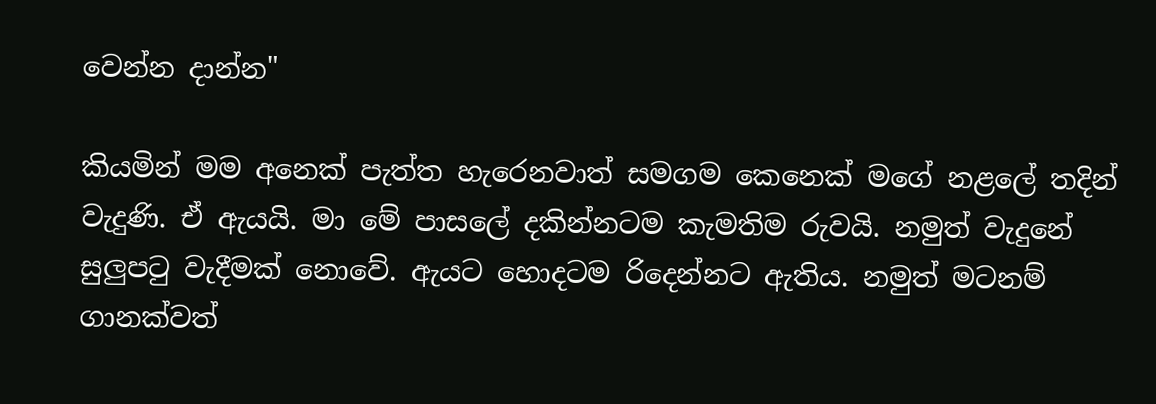වෙන්න දාන්න"

කියමින් මම අනෙක් පැත්ත හැරෙනවාත් සමගම කෙනෙක් මගේ නළලේ තදින් වැදුණි. ඒ ඇයයි. මා මේ පාසලේ දකින්නටම කැමතිම රුවයි. නමුත් වැදුනේ සුලුපටු වැදීමක් නොවේ. ඇයට හොදටම රිදෙන්නට ඇතිය. නමුත් මටනම් ගානක්වත්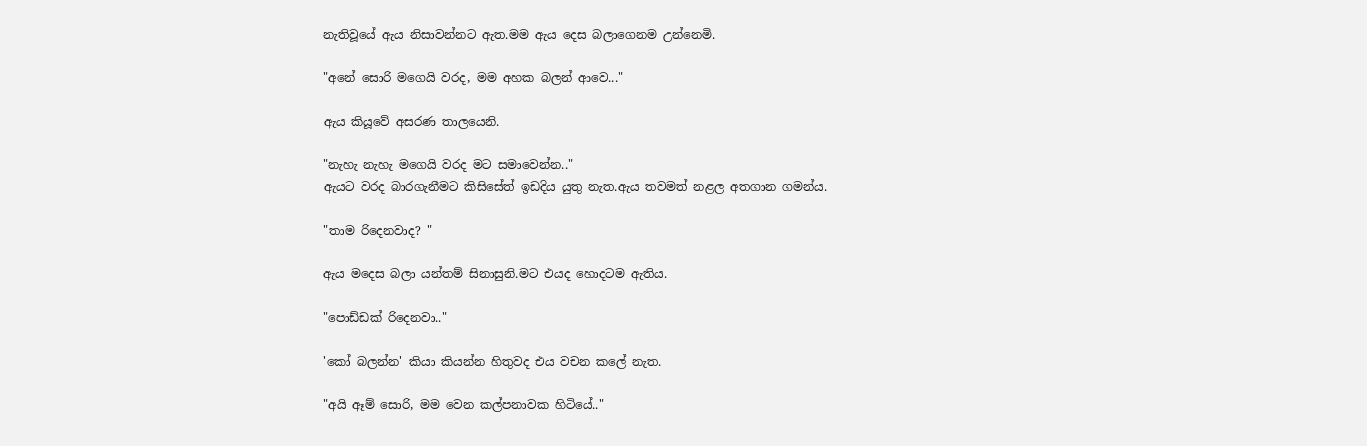නැතිවූයේ ඇය නිසාවන්නට ඇත.මම ඇය දෙස බලාගෙනම උන්නෙමි.

"අනේ සොරි මගෙයි වරද, මම අහක බලන් ආවෙ..."

ඇය කියූවේ අසරණ තාලයෙනි.

"නැහැ නැහැ මගෙයි වරද මට සමාවෙන්න.."
ඇයට වරද බාරගැනීමට කිසිසේත් ඉඩදිය යුතු නැත.ඇය තවමත් නළල අතගාන ගමන්ය.

"තාම රිදෙනවාද? "

ඇය මදෙස බලා යන්තම් සිනාසුනි.මට එයද හොදටම ඇතිය.

"පොඩ්ඩක් රිදෙනවා.."

'කෝ බලන්න' කියා කියන්න හිතුවද එය වචන කලේ නැත.

"අයි ඈම් සොරි, මම වෙන කල්පනාවක හිටියේ.."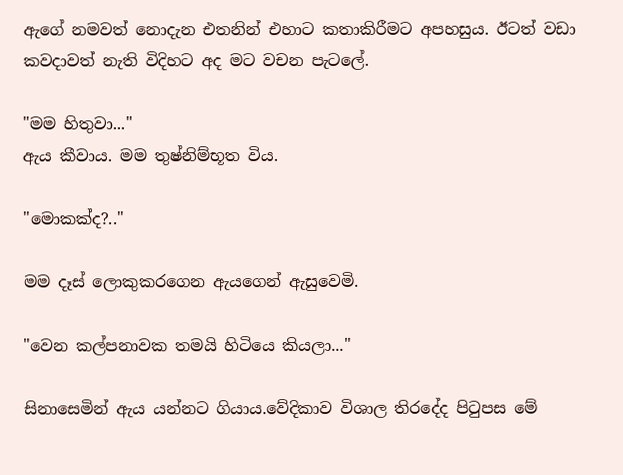ඇගේ නමවත් නොදැන එතනින් එහාට කතාකිරීමට අපහසුය. ඊටත් වඩා කවදාවත් නැති විදිහට අද මට වචන පැටලේ.

"මම හිතුවා..."
ඇය කීවාය. මම තුෂ්නිම්භූත විය.

"මොකක්ද?.."

මම දෑස් ලොකුකරගෙන ඇයගෙන් ඇසුවෙමි.

"වෙන කල්පනාවක තමයි හිටියෙ කියලා..."

සිනාසෙමින් ඇය යන්නට ගියාය.වේදිකාව විශාල තිරදේද පිටුපස මේ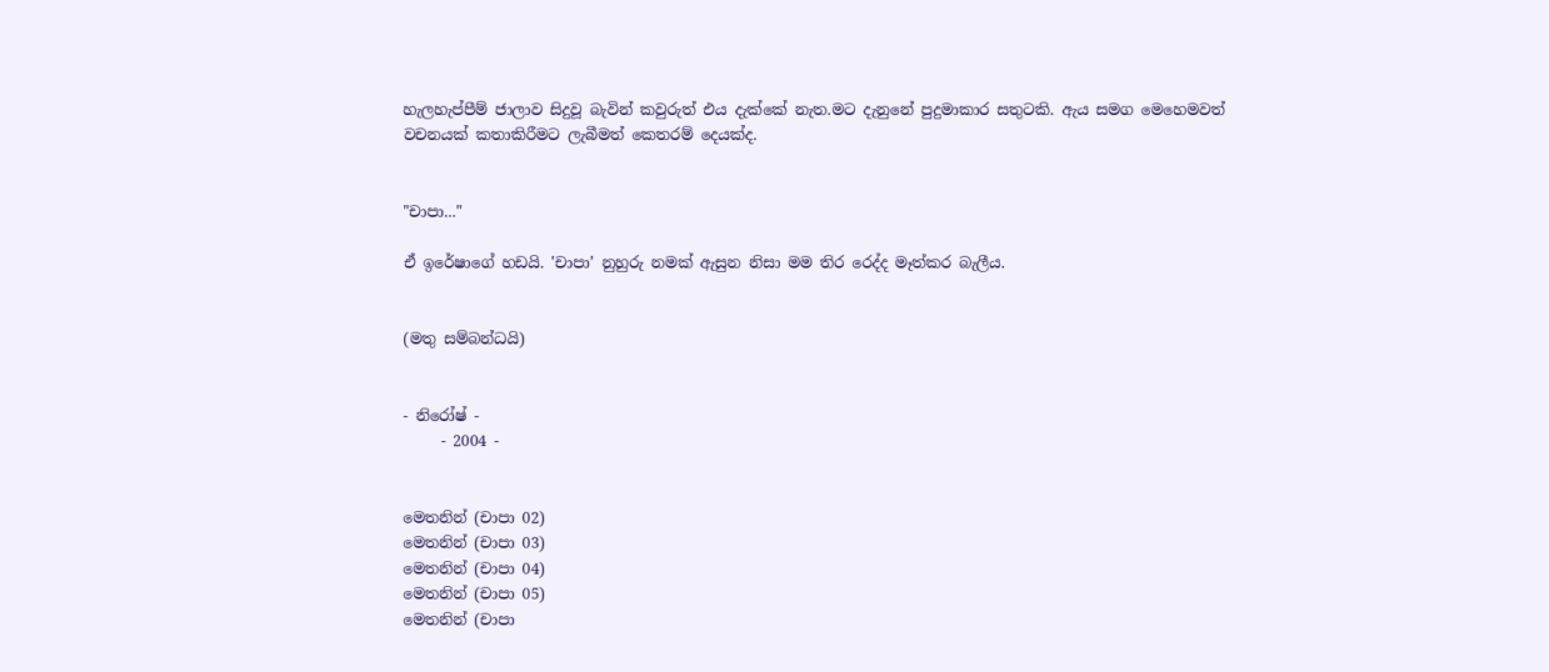හැලහැප්පීම් ජාලාව සිදුවූ බැවින් කවුරුත් එය දැක්කේ නැත.මට දැනුනේ පුදුමාකාර සතුටකි. ඇය සමග මෙහෙමවත් වචනයක් කතාකිරීමට ලැබීමත් කෙතරම් දෙයක්ද.


"චාපා..."

ඒ ඉරේෂාගේ හඩයි. 'චාපා' නුහුරු නමක් ඇසුන නිසා මම තිර රෙද්ද මෑත්කර බැලීය.


(මතු සම්බන්ධයි)


- නිරෝෂ් -
     - 2004 -


මෙතනින් (චාපා 02)
මෙතනින් (චාපා 03)
මෙතනින් (චාපා 04)
මෙතනින් (චාපා 05)
මෙතනින් (චාපා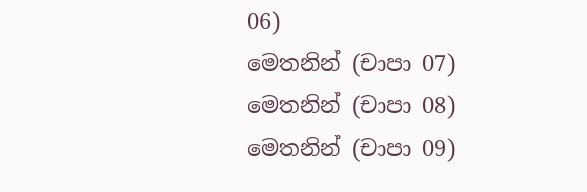06)
මෙතනින් (චාපා 07)
මෙතනින් (චාපා 08)
මෙතනින් (චාපා 09)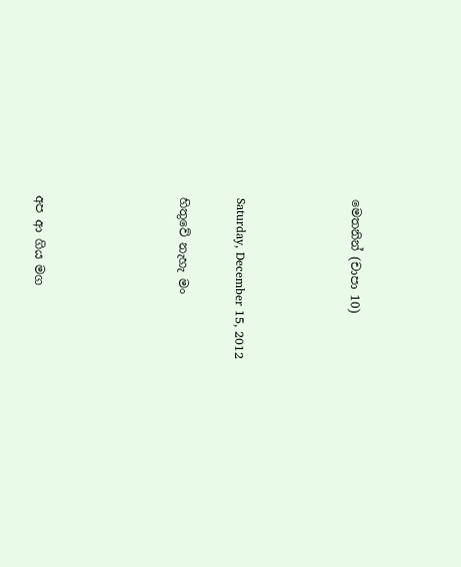මෙතනින් (චාපා 10)



Saturday, December 15, 2012

හිතුවේ නැහැ මං




අප ආ ගිය මග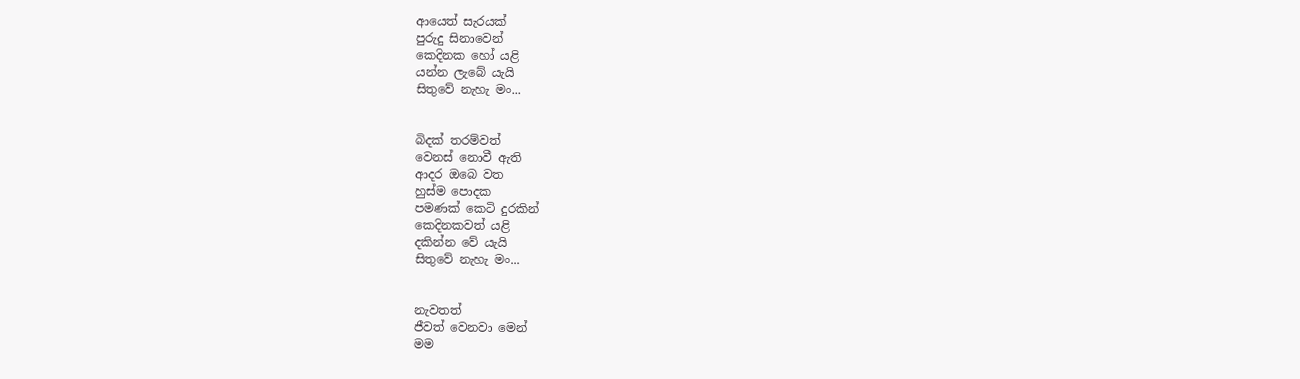ආයෙත් සැරයක්
පුරුදු සිනාවෙන්
කෙදිනක හෝ යළි
යන්න ලැබේ යැයි
සිතුවේ නැහැ මං...


බිදක් තරම්වත්
වෙනස් නොවී ඇති
ආදර ඔබෙ වත
හුස්ම පොදක
පමණක් කෙටි දුරකින්
කෙදිනකවත් යළි
දකින්න වේ යැයි
සිතුවේ නැහැ මං...


නැවතත්
ජීවත් වෙනවා මෙන්
මම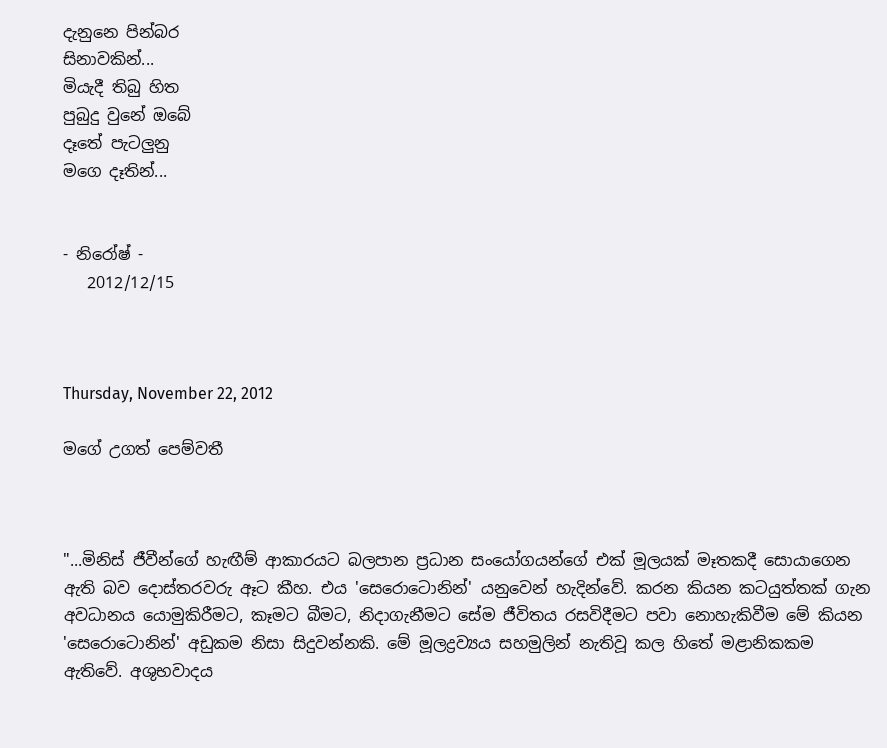දැනුනෙ පින්බර
සිනාවකින්...
මියැදී තිබු හිත
පුබුදු වුනේ ඔබේ
දෑතේ පැටලුනු
මගෙ දෑතින්...


- නිරෝෂ් -
   2012/12/15



Thursday, November 22, 2012

මගේ උගත් පෙම්වතී



"...මිනිස් ජීවීන්ගේ හැඟීම් ආකාරයට බලපාන ප්‍රධාන සංයෝගයන්ගේ එක් මූලයක් මෑතකදී සොයාගෙන ඇති බව දොස්තරවරු ඈට කීහ. එය 'සෙරොටොනින්' යනුවෙන් හැදින්වේ. කරන කියන කටයුත්තක් ගැන අවධානය යොමුකිරීමට, කෑමට බීමට, නිදාගැනීමට සේම ජීවිතය රසවිදීමට පවා නොහැකිවීම මේ කියන 'සෙරොටොනින්' අඩුකම නිසා සිදුවන්නකි. මේ මූලද්‍රව්‍යය සහමුලින් නැතිවූ කල හිතේ මළානිකකම ඇතිවේ. අශුභවාදය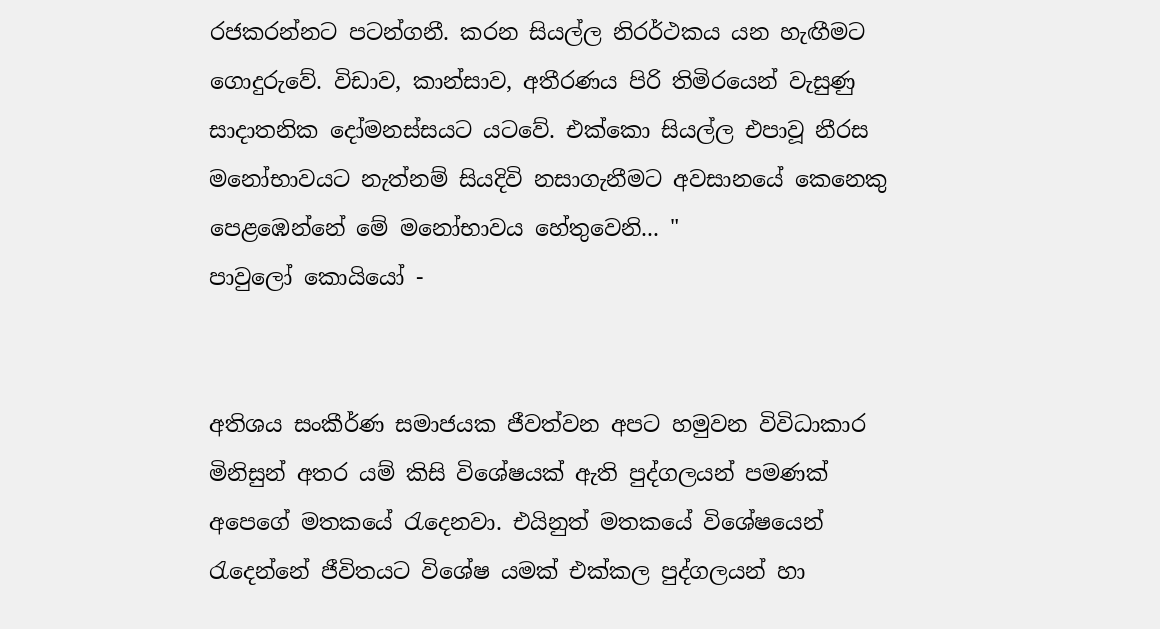රජකරන්නට පටන්ගනී. කරන සියල්ල නිරර්ථකය යන හැඟීමට ගොදුරුවේ. විඩාව, කාන්සාව, අතීරණය පිරි තිමිරයෙන් වැසුණු සාදාතනික දෝමනස්සයට යටවේ. එක්කො සියල්ල එපාවූ නීරස මනෝභාවයට නැත්නම් සියදිවි නසාගැනීමට අවසානයේ කෙනෙකු පෙළඹෙන්නේ මේ මනෝභාවය හේතුවෙනි... "
පාවුලෝ කොයියෝ -


අතිශය සංකීර්ණ සමාජයක ජීවත්වන අපට හමුවන විවිධාකාර මිනිසුන් අතර යම් කිසි විශේෂයක් ඇති පුද්ගලයන් පමණක් අපෙගේ මතකයේ රැදෙනවා. එයිනුත් මතකයේ විශේෂයෙන් රැදෙන්නේ ජීවිතයට විශේෂ යමක් එක්කල පුද්ගලයන් හා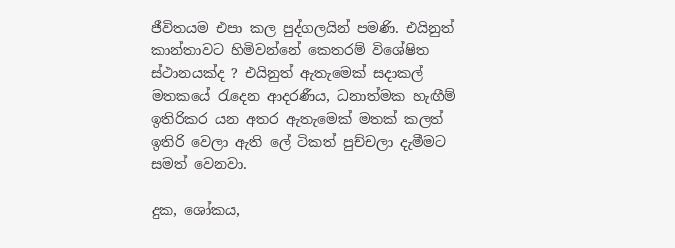ජීවිතයම එපා කල පුද්ගලයින් පමණි. එයිනුත් කාන්තාවට හිමිවන්නේ කෙතරම් විශේෂිත ස්ථානයක්ද ? එයිනුත් ඇතැමෙක් සදාකල් මතකයේ රැදෙන ආදරණීය, ධනාත්මක හැඟීම් ඉතිරිකර යන අතර ඇතැමෙක් මතක් කලත් ඉතිරි වෙලා ඇති ලේ ටිකත් පුච්චලා දැමීමට සමත් වෙනවා.

දුක, ශෝකය,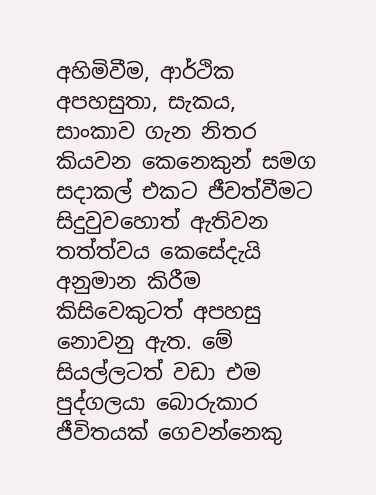අහිමිවීම, ආර්ථික අපහසුතා, සැකය, සාංකාව ගැන නිතර කියවන කෙනෙකුන් සමග සදාකල් එකට ජීවත්වීමට සිදුවුවහොත් ඇතිවන තත්ත්වය කෙසේදැයි අනුමාන කිරීම කිසිවෙකුටත් අපහසු නොවනු ඇත. මේ සියල්ලටත් වඩා එම පුද්ගලයා බොරුකාර ජීවිතයක් ගෙවන්නෙකු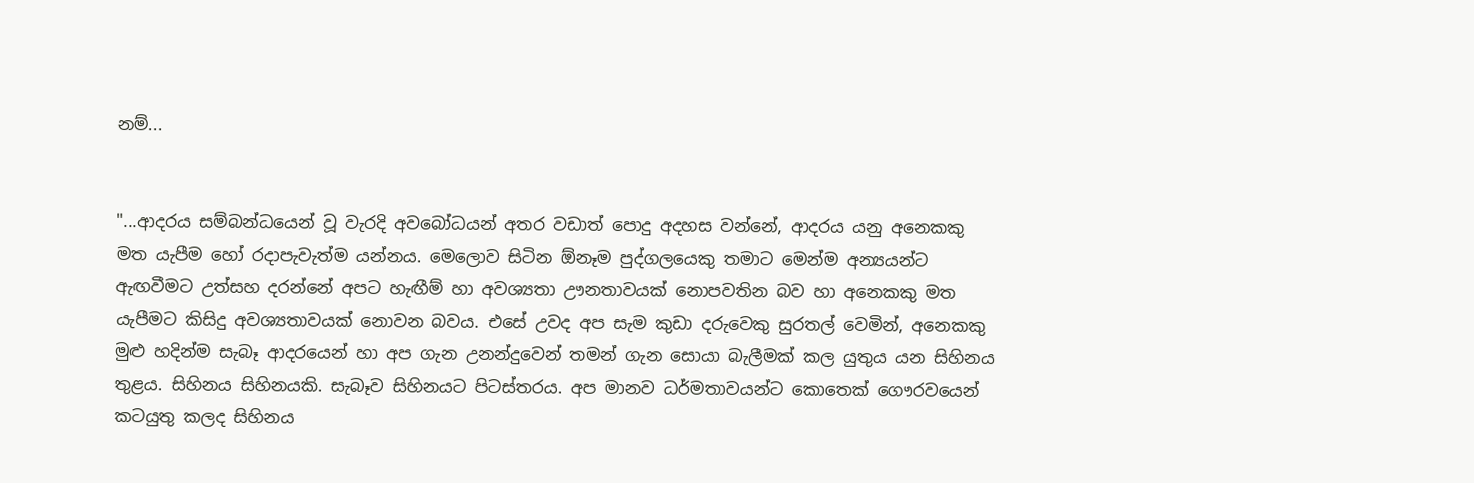නම්...


"...ආදරය සම්බන්ධයෙන් වූ වැරදි අවබෝධයන් අතර වඩාත් පොදු අදහස වන්නේ, ආදරය යනු අනෙකකු මත යැපීම හෝ රදාපැවැත්ම යන්නය. මෙලොව සිටින ඕනෑම පුද්ගලයෙකු තමාට මෙන්ම අන්‍යයන්ට ඇඟවීමට උත්සහ දරන්නේ අපට හැඟීම් හා අවශ්‍යතා ඌනතාවයක් නොපවතින බව හා අනෙකකු මත යැපීමට කිසිදු අවශ්‍යතාවයක් නොවන බවය. එසේ උවද අප සැම කුඩා දරුවෙකු සුරතල් වෙමින්, අනෙකකු මුළු හදින්ම සැබෑ ආදරයෙන් හා අප ගැන උනන්දුවෙන් තමන් ගැන සොයා බැලීමක් කල යුතුය යන සිහිනය තුළය. සිහිනය සිහිනයකි. සැබෑව සිහිනයට පිටස්තරය. අප මානව ධර්මතාවයන්ට කොතෙක් ගෞරවයෙන් කටයුතු කලද සිහිනය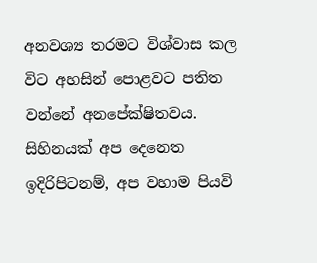අනවශ්‍ය තරමට විශ්වාස කල විට අහසින් පොළවට පතිත වන්නේ අනපේක්ෂිතවය. සිහිනයක් අප දෙනෙත ඉදිරිපිටනම්, අප වහාම පියවි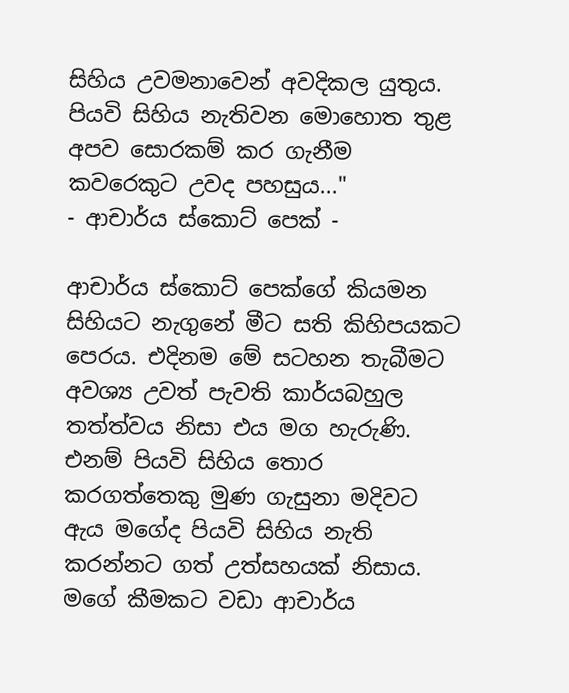සිහිය උවමනාවෙන් අවදිකල යුතුය. පියවි සිහිය නැතිවන මොහොත තුළ අපව සොරකම් කර ගැනීම කවරෙකුට උවද පහසුය..."
- ආචාර්ය ස්කොට් පෙක් -

ආචාර්ය ස්කොට් පෙක්ගේ කියමන සිහියට නැගුනේ මීට සති කිහිපයකට පෙරය. එදිනම මේ සටහන තැබීමට අවශ්‍ය උවත් පැවති කාර්යබහුල තත්ත්වය නිසා එය මග හැරුණි. එනම් පියවි සිහිය තොර කරගත්තෙකු මුණ ගැසුනා මදිවට ඇය මගේද පියවි සිහිය නැති කරන්නට ගත් උත්සහයක් නිසාය. මගේ කීමකට වඩා ආචාර්ය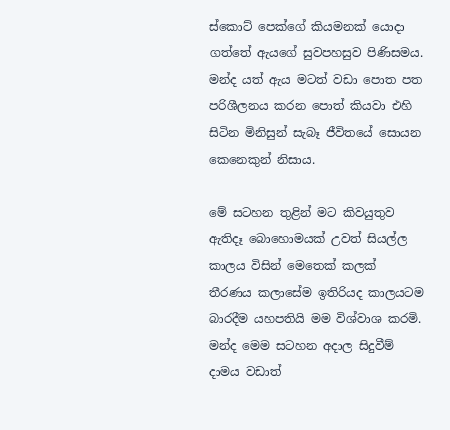ස්කොට් පෙක්ගේ කියමනක් යොදා ගත්තේ ඇයගේ සුවපහසුව පිණිසමය. මන්ද යත් ඇය මටත් වඩා පොත පත පරිශීලනය කරන පොත් කියවා එහි සිටින මිනිසුන් සැබෑ ජීවිතයේ සොයන කෙනෙකුන් නිසාය.

මේ සටහන තුළින් මට කිවයුතුව ඇතිදෑ බොහොමයක් උවත් සියල්ල කාලය විසින් මෙතෙක් කලක් තීරණය කලාසේම ඉතිරියද කාලයටම බාරදීම යහපතියි මම විශ්වාශ කරමි. මන්ද මෙම සටහන අදාල සිදුවීම් දාමය වඩාත්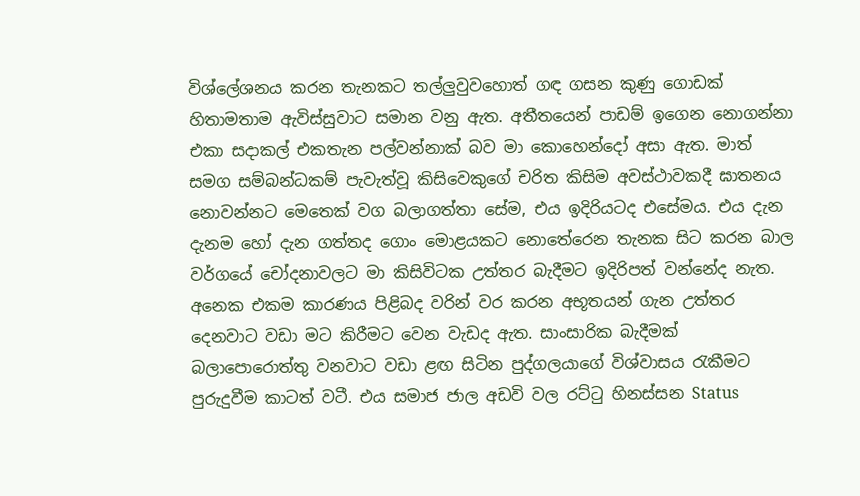විශ්ලේශනය කරන තැනකට තල්ලුවුවහොත් ගඳ ගසන කුණු ගොඩක් හිතාමතාම ඇවිස්සුවාට සමාන වනු ඇත. අතීතයෙන් පාඩම් ඉගෙන නොගන්නා එකා සදාකල් එකතැන පල්වන්නාක් බව මා කොහෙන්දෝ අසා ඇත. මාත් සමග සම්බන්ධකම් පැවැත්වූ කිසිවෙකුගේ චරිත කිසිම අවස්ථාවකදී ඝාතනය නොවන්නට මෙතෙක් වග බලාගත්තා සේම, එය ඉදිරියටද එසේමය. එය දැන දැනම හෝ දැන ගත්තද ගොං මොළයකට නොතේරෙන තැනක සිට කරන බාල වර්ගයේ චෝදනාවලට මා කිසිවිටක උත්තර බැදීමට ඉදිරිපත් වන්නේද නැත. අනෙක එකම කාරණය පිළිබද වරින් වර කරන අභූතයන් ගැන උත්තර දෙනවාට වඩා මට කිරීමට වෙන වැඩද ඇත. සාංසාරික බැදීමක් බලාපොරොත්තු වනවාට වඩා ළඟ සිටින පුද්ගලයාගේ විශ්වාසය රැකීමට පුරුදුවීම කාටත් වටී. එය සමාජ ජාල අඩවි වල රට්ටු හිනස්සන Status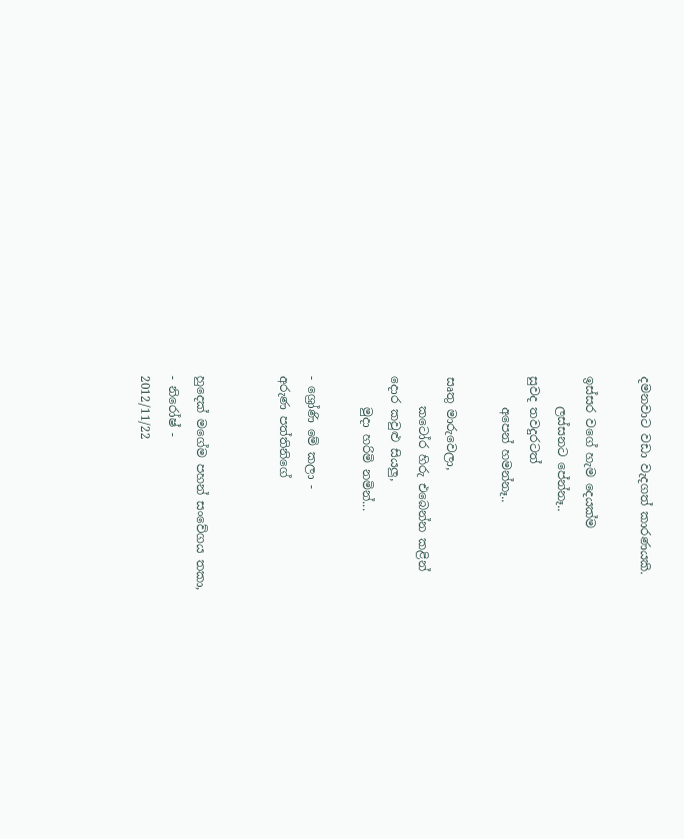දමනවාට වඩා වැදගත් කාරණයකි.

ඉස්සර වගේ හැම දෙයක්ම
     ලස්සනට පේන්නෑ..
සුවද තවදුරටත්
     අපෙන් හමන්නෑ..

සෘතු මාරුවෙලා,
     කටෝර හිරු එබෙන්න කළින්
දොර කවුළු සියලු,
     මුදා හරිමි නමින්...

- ශ්‍රෝණි මේ කලා -
අරුණ පත්තිනිගේ


හුදෙක් මගේම පහන් සංවේගය තකා,
- නිරෝෂ් -
2012/11/22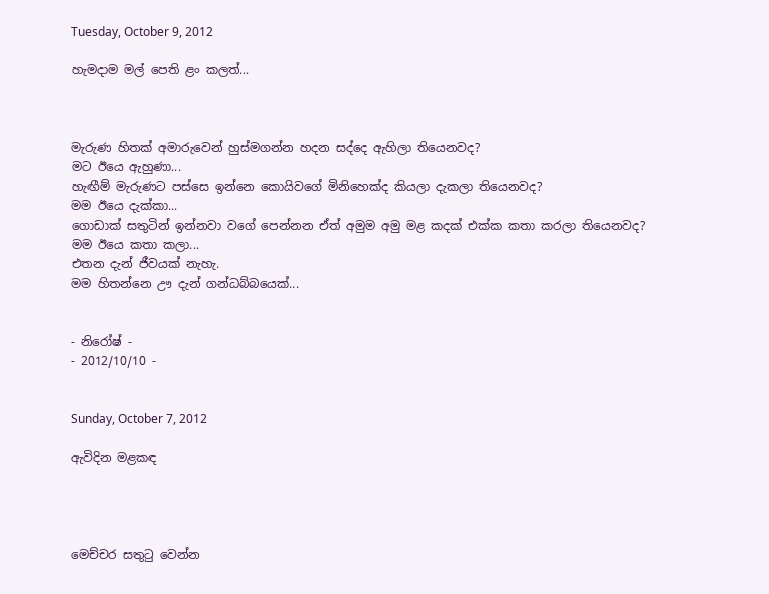Tuesday, October 9, 2012

හැමදාම මල් පෙති ළං කලත්...



මැරුණ හිතක් අමාරුවෙන් හුස්මගන්න හදන සද්දෙ ඇහිලා තියෙනවද?
මට ඊයෙ ඇහුණා...
හැඟීම් මැරුණට පස්සෙ ඉන්නෙ කොයිවගේ මිනිහෙක්ද කියලා දැකලා තියෙනවද?
මම ඊයෙ දැක්කා...
ගොඩාක් සතුටින් ඉන්නවා වගේ පෙන්නන ඒත් අමුම අමු මළ කදක් එක්ක කතා කරලා තියෙනවද?
මම ඊයෙ කතා කලා...
එතන දැන් ජීවයක් නැහැ.
මම හිතන්නෙ ඌ දැන් ගන්ධබ්බයෙක්...


- නිරෝෂ් -
- 2012/10/10 -


Sunday, October 7, 2012

ඇවිදින මළකඳ




මෙච්චර සතුටු වෙන්න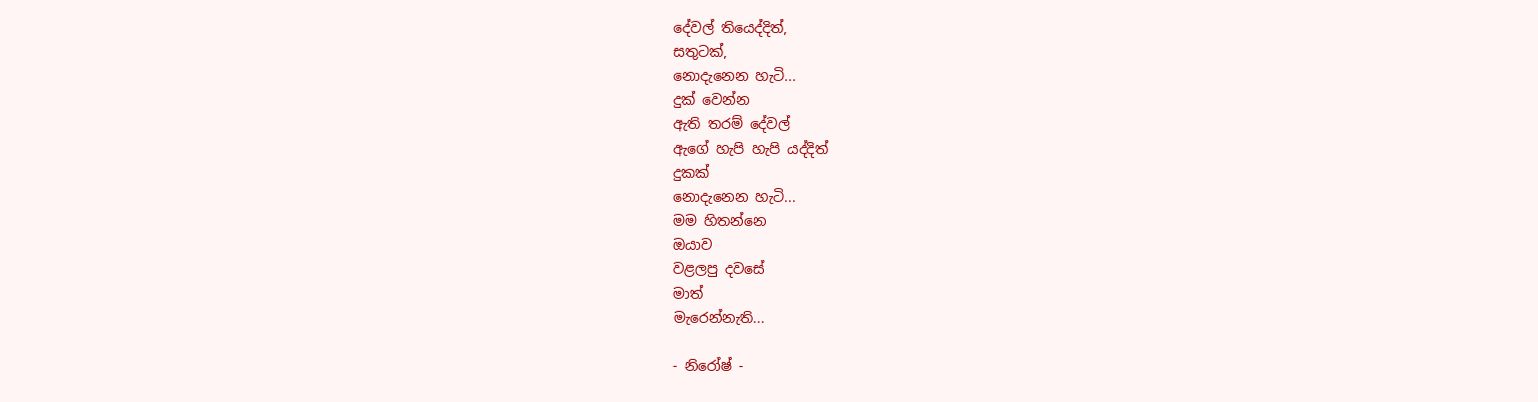දේවල් තියෙද්දිත්,
සතුටක්,
නොදැනෙන හැටි...
දුක් වෙන්න
ඇති තරම් දේවල්
ඇගේ හැපි හැපි යද්දිත්
දුකක්
නොදැනෙන හැටි...
මම හිතන්නෙ
ඔයාව
වළලපු දවසේ
මාත්
මැරෙන්නැති...

- නිරෝෂ් -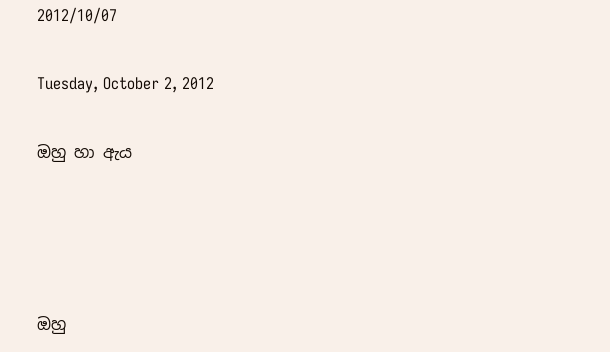2012/10/07

Tuesday, October 2, 2012

ඔහු හා ඇය




ඔහු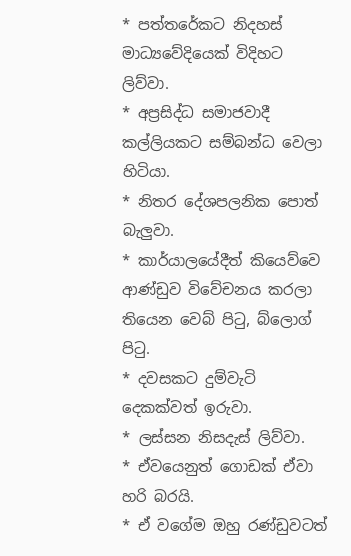* පත්තරේකට නිදහස් මාධ්‍යවේදියෙක් විදිහට ලිව්වා.
* අප්‍රසිද්ධ සමාජවාදී කල්ලියකට සම්බන්ධ වෙලා හිටියා.
* නිතර දේශපලනික පොත් බැලුවා.
* කාර්යාලයේදීත් කියෙව්වෙ ආණ්ඩුව විවේචනය කරලා තියෙන වෙබ් පිටු, බ්ලොග් පිටු.
* දවසකට දුම්වැටි දෙකක්වත් ඉරුවා.
* ලස්සන නිසදැස් ලිව්වා.
* ඒවයෙනුත් ගොඩක් ඒවා හරි බරයි.
* ඒ වගේම ඔහු රණ්ඩුවටත්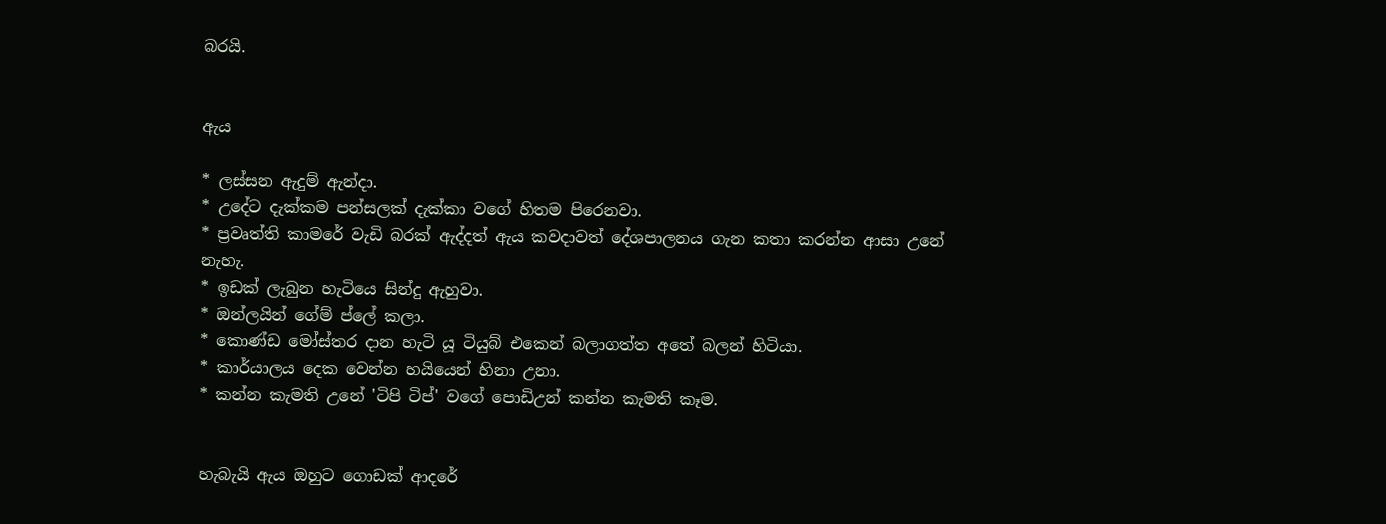බරයි.


ඇය

* ලස්සන ඇදුම් ඇන්දා.
* උදේට දැක්කම පන්සලක් දැක්කා වගේ හිතම පිරෙනවා.
* ප්‍රවෘත්ති කාමරේ වැඩි බරක් ඇද්දත් ඇය කවදාවත් දේශපාලනය ගැන කතා කරන්න ආසා උනේ නැහැ.
* ඉඩක් ලැබුන හැටියෙ සින්දු ඇහුවා.
* ඔන්ලයින් ගේම් ප්ලේ කලා.
* කොණ්ඩ මෝස්තර දාන හැටි යූ ටියුබ් එකෙන් බලාගත්ත අතේ බලන් හිටියා.
* කාර්යාලය දෙක වෙන්න හයියෙන් හිනා උනා.
* කන්න කැමති උනේ 'ටිපි ටිප්' වගේ පොඩිඋන් කන්න කැමති කෑම.


හැබැයි ඇය ඔහුට ගොඩක් ආදරේ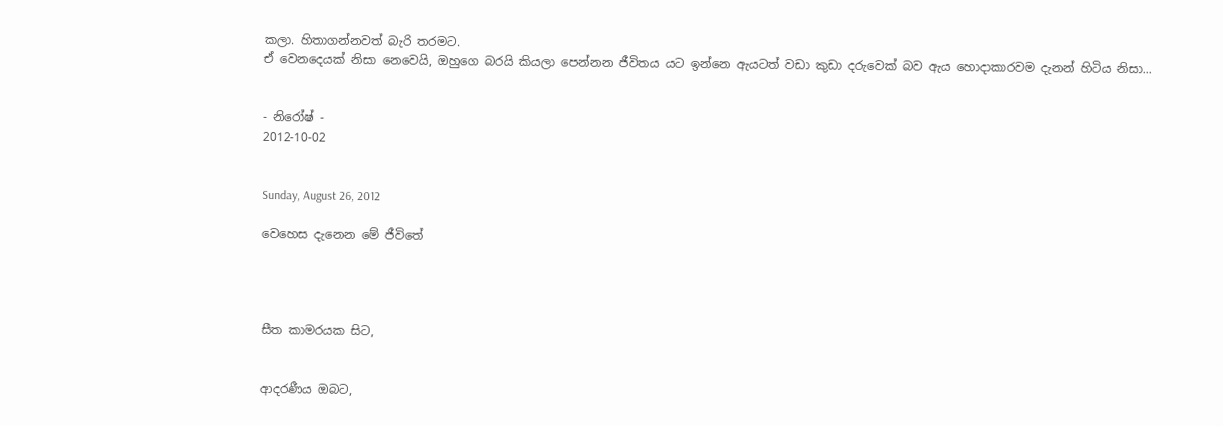කලා. හිතාගන්නවත් බැරි තරමට.
ඒ වෙනදෙයක් නිසා නෙවෙයි, ඔහුගෙ බරයි කියලා පෙන්නන ජීවිතය යට ඉන්නෙ ඇයටත් වඩා කුඩා දරුවෙක් බව ඇය හොදාකාරවම දැනන් හිටිය නිසා...


- නිරෝෂ් -
2012-10-02


Sunday, August 26, 2012

වෙහෙස දැනෙන මේ ජීවිතේ




සීත කාමරයක සිට,


ආදරණීය ඔබට,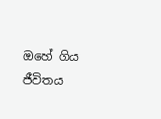ඔහේ ගිය ජීවිතය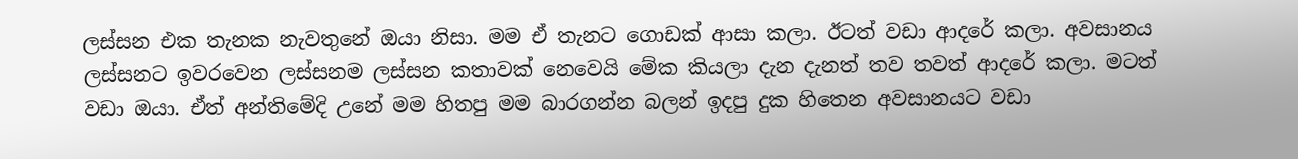ලස්සන එක තැනක නැවතුනේ ඔයා නිසා. මම ඒ තැනට ගොඩක් ආසා කලා. ඊටත් වඩා ආදරේ කලා. අවසානය ලස්සනට ඉවරවෙන ලස්සනම ලස්සන කතාවක් නෙවෙයි මේක කියලා දැන දැනත් තව තවත් ආදරේ කලා. මටත් වඩා ඔයා. ඒත් අන්තිමේදි උනේ මම හිතපු මම බාරගන්න බලන් ඉදපු දුක හිතෙන අවසානයට වඩා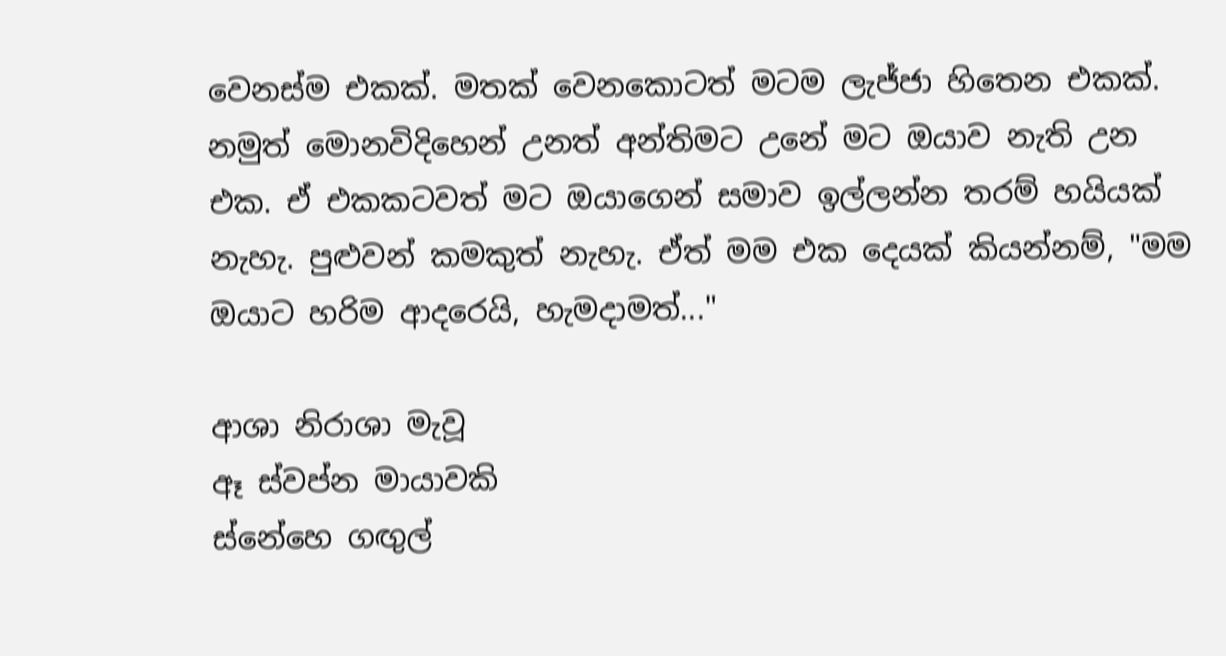වෙනස්ම එකක්. මතක් වෙනකොටත් මටම ලැජ්ජා හිතෙන එකක්. නමුත් මොනවිදිහෙන් උනත් අන්තිමට උනේ මට ඔයාව නැති උන එක. ඒ එකකටවත් මට ඔයාගෙන් සමාව ඉල්ලන්න තරම් හයියක් නැහැ. පුළුවන් කමකුත් නැහැ. ඒත් මම එක දෙයක් කියන්නම්, "මම ඔයාට හරිම ආදරෙයි, හැමදාමත්..."

ආශා නිරාශා මැවූ
ඈ ස්වප්න මායාවකි
ස්නේහෙ ගඟුල්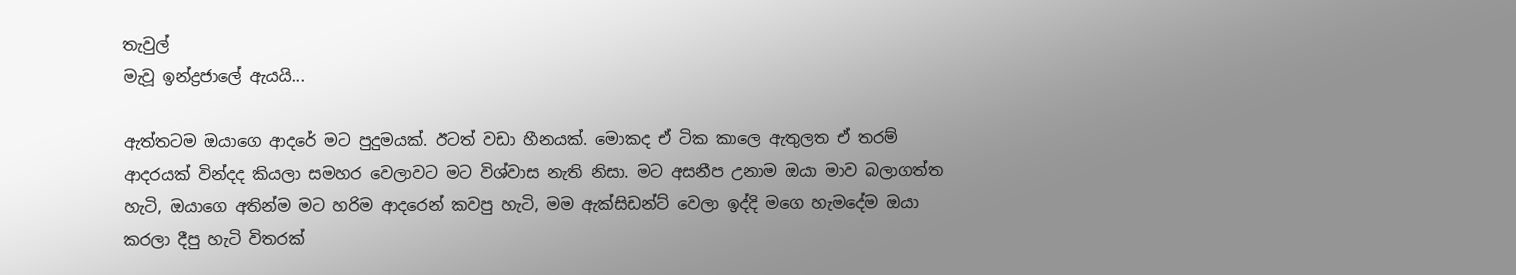තැවුල්
මැවූ ඉන්ද්‍රජාලේ ඇයයි...

ඇත්තටම ඔයාගෙ ආදරේ මට පුදුමයක්. ඊටත් වඩා හීනයක්. මොකද ඒ ටික කාලෙ ඇතුලත ඒ තරම් ආදරයක් වින්දද කියලා සමහර වෙලාවට මට විශ්වාස නැති නිසා. මට අසනීප උනාම ඔයා මාව බලාගත්ත හැටි, ඔයාගෙ අතින්ම මට හරිම ආදරෙන් කවපු හැටි, මම ඇක්සිඩන්ට් වෙලා ඉද්දි මගෙ හැමදේම ඔයා කරලා දීපු හැටි විතරක්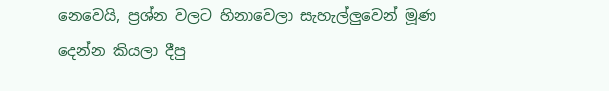නෙවෙයි, ප්‍රශ්න වලට හිනාවෙලා සැහැල්ලුවෙන් මූණ දෙන්න කියලා දීපු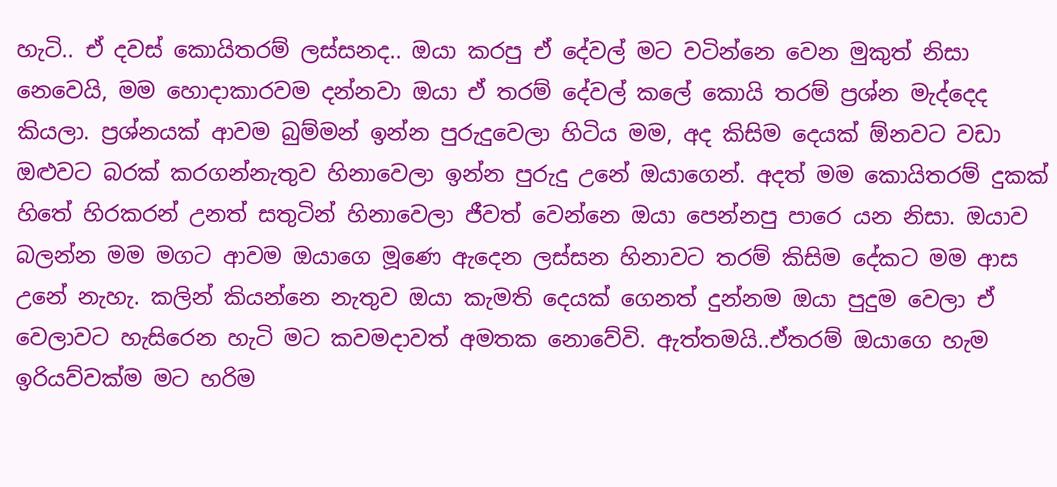හැටි.. ඒ දවස් කොයිතරම් ලස්සනද.. ඔයා කරපු ඒ දේවල් මට වටින්නෙ වෙන මුකුත් නිසා නෙවෙයි, මම හොදාකාරවම දන්නවා ඔයා ඒ තරම් දේවල් කලේ කොයි තරම් ප්‍රශ්න මැද්දෙද කියලා. ප්‍රශ්නයක් ආවම බුම්මන් ඉන්න පුරුදුවෙලා හිටිය මම, අද කිසිම දෙයක් ඕනවට වඩා ඔළුවට බරක් කරගන්නැතුව හිනාවෙලා ඉන්න පුරුදු උනේ ඔයාගෙන්. අදත් මම කොයිතරම් දුකක් හිතේ හිරකරන් උනත් සතුටින් හිනාවෙලා ජීවත් වෙන්නෙ ඔයා පෙන්නපු පාරෙ යන නිසා. ඔයාව බලන්න මම මගට ආවම ඔයාගෙ මූණෙ ඇදෙන ලස්සන හිනාවට තරම් කිසිම දේකට මම ආස උනේ නැහැ. කලින් කියන්නෙ නැතුව ඔයා කැමති දෙයක් ගෙනත් දුන්නම ඔයා පුදුම වෙලා ඒ වෙලාවට හැසිරෙන හැටි මට කවමදාවත් අමතක නොවේවි. ඇත්තමයි..ඒතරම් ඔයාගෙ හැම ඉරියව්වක්ම මට හරිම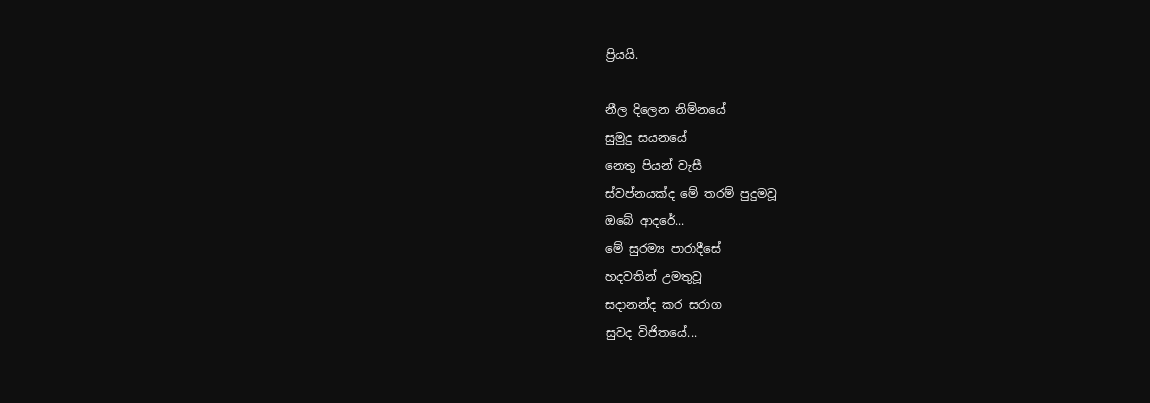ප්‍රියයි.

නීල දිලෙන නිම්නයේ
සුමුදු සයනයේ
නෙතු පියන් වැසී
ස්වප්නයක්ද මේ තරම් පුදුමවූ
ඔබේ ආදරේ...
මේ සුරම්‍ය පාරාදීසේ
හදවතින් උමතුවූ
සදානන්ද කර සරාග
සුවද විජිතයේ...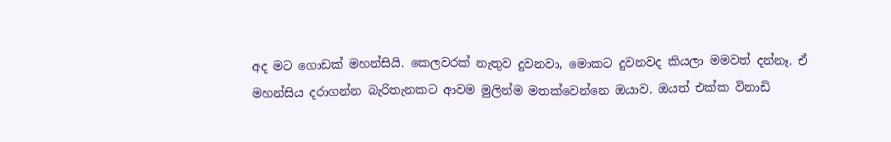අද මට ගොඩක් මහන්සියි. කෙලවරක් නැතුව දුවනවා, මොකට දුවනවද කියලා මමවත් දන්නෑ. ඒ මහන්සිය දරාගන්න බැරිතැනකට ආවම මුලින්ම මතක්වෙන්නෙ ඔයාව. ඔයත් එක්ක විනාඩි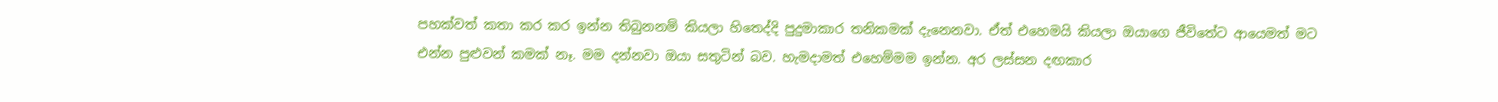පහක්වත් කතා කර කර ඉන්න තිබුනනම් කියලා හිතෙද්දි පුදුමාකාර තනිකමක් දැනෙනවා. ඒත් එහෙමයි කියලා ඔයාගෙ ජීවිතේට ආයෙමත් මට එන්න පුළුවන් කමක් නෑ. මම දන්නවා ඔයා සතුටින් බව. හැමදාමත් එහෙම්මම ඉන්න. අර ලස්සන දඟකාර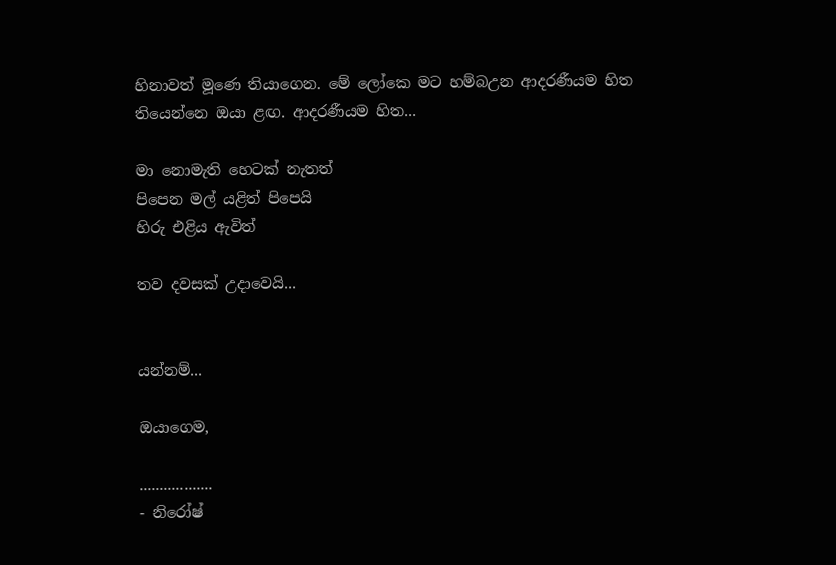හිනාවත් මූණෙ තියාගෙන. මේ ලෝකෙ මට හම්බඋන ආදරණීයම හිත තියෙන්නෙ ඔයා ළඟ. ආදරණීයම හිත...

මා නොමැති හෙටක් නැතත්
පිපෙන මල් යළිත් පිපෙයි
හිරු එළිය ඇවිත්

තව දවසක් උදාවෙයි...


යන්නම්...

ඔයාගෙම,

..................
- නිරෝෂ්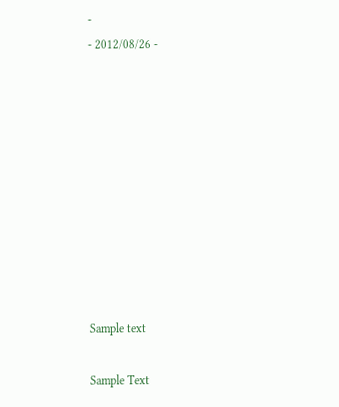-
- 2012/08/26 -










Sample text

Sample Text